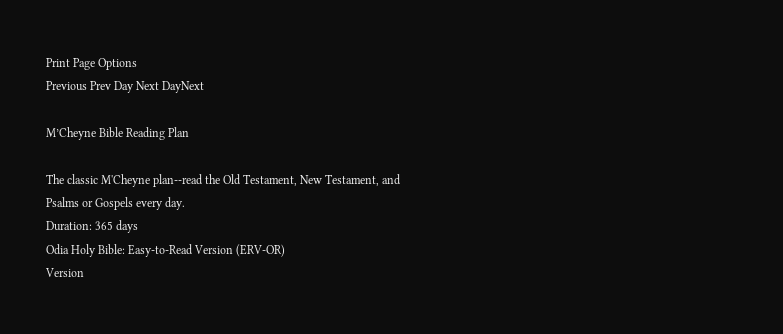Print Page Options
Previous Prev Day Next DayNext

M’Cheyne Bible Reading Plan

The classic M'Cheyne plan--read the Old Testament, New Testament, and Psalms or Gospels every day.
Duration: 365 days
Odia Holy Bible: Easy-to-Read Version (ERV-OR)
Version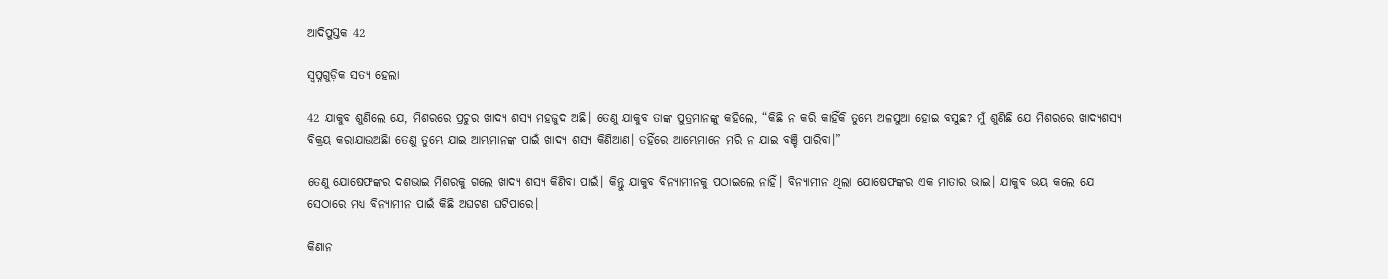ଆଦିପୁସ୍ତକ 42

ସ୍ୱପ୍ନଗୁଡ଼ିକ ସତ୍ୟ ହେଲା

42 ଯାକୁବ ଶୁଣିଲେ ଯେ, ମିଶରରେ ପ୍ରଚୁର ଖାଦ୍ୟ ଶସ୍ୟ ମହଜୁଦ ଅଛି। ତେଣୁ ଯାକୁବ ତାଙ୍କ ପୁତ୍ରମାନଙ୍କୁ କହିଲେ, “କିଛି ନ କରି କାହିଁକି ତୁମ୍ଭେ ଅଳସୁଆ ହୋଇ ବସୁଛ? ମୁଁ ଶୁଣିଛି ଯେ ମିଶରରେ ଖାଦ୍ୟଶସ୍ୟ ବିକ୍ରୟ କରାଯାଉଅଛିା ତେଣୁ ତୁମ୍ଭେ ଯାଇ ଆମ୍ଭମାନଙ୍କ ପାଇଁ ଖାଦ୍ୟ ଶସ୍ୟ କିଣିଆଣ। ତହିଁରେ ଆମ୍ଭେମାନେ ମରି ନ ଯାଇ ବଞ୍ଚି ପାରିବା।”

ତେଣୁ ଯୋଷେଫଙ୍କର ଦଶଭାଇ ମିଶରକୁ ଗଲେ ଖାଦ୍ୟ ଶସ୍ୟ କିଣିବା ପାଇଁ। କିନ୍ତୁ ଯାକୁବ ବିନ୍ୟାମୀନକୁ ପଠାଇଲେ ନାହିଁ। ବିନ୍ୟାମୀନ ଥିଲା ଯୋଷେଫଙ୍କର ଏକ ମାତାର ଭାଇ। ଯାକୁବ ଭୟ କଲେ ଯେ ସେଠାରେ ମଧ୍ୟ ବିନ୍ୟାମୀନ ପାଇଁ କିଛି ଅଘଟଣ ଘଟିପାରେ।

କିଣାନ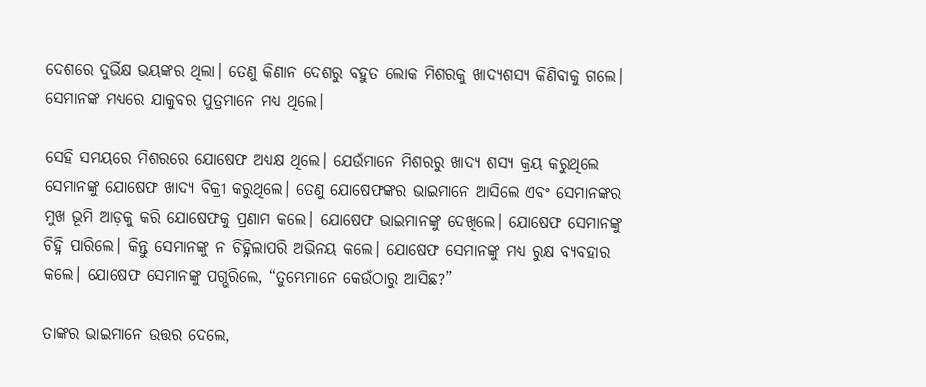ଦେଶରେ ଦୁର୍ଭିକ୍ଷ ଭୟଙ୍କର ଥିଲା। ତେଣୁ କିଣାନ ଦେଶରୁ ବହୁତ ଲୋକ ମିଶରକୁ ଖାଦ୍ୟଶସ୍ୟ କିଣିବାକୁ ଗଲେ। ସେମାନଙ୍କ ମଧ୍ୟରେ ଯାକୁବର ପୁତ୍ରମାନେ ମଧ୍ୟ ଥିଲେ।

ସେହି ସମୟରେ ମିଶରରେ ଯୋଷେଫ ଅଧ୍ୟକ୍ଷ ଥିଲେ। ଯେଉଁମାନେ ମିଶରରୁ ଖାଦ୍ୟ ଶସ୍ୟ କ୍ରୟ କରୁଥିଲେ ସେମାନଙ୍କୁ ଯୋଷେଫ ଖାଦ୍ୟ ବିକ୍ରୀ କରୁଥିଲେ। ତେଣୁ ଯୋଷେଫଙ୍କର ଭାଇମାନେ ଆସିଲେ ଏବଂ ସେମାନଙ୍କର ମୁଖ ଭୂମି ଆଡ଼କୁ କରି ଯୋଷେଫକୁ ପ୍ରଣାମ କଲେ। ଯୋଷେଫ ଭାଇମାନଙ୍କୁ ଦେଖିଲେ। ଯୋଷେଫ ସେମାନଙ୍କୁ ଚିହ୍ନି ପାରିଲେ। କିନ୍ତୁ ସେମାନଙ୍କୁ ନ ଚିହ୍ନିଲାପରି ଅଭିନୟ କଲେ। ଯୋଷେଫ ସେମାନଙ୍କୁ ମଧ୍ୟ ରୁକ୍ଷ ବ୍ୟବହାର କଲେ। ଯୋଷେଫ ସେମାନଙ୍କୁ ପଗ୍ଭରିଲେ, “ତୁମ୍ଭେମାନେ କେଉଁଠାରୁ ଆସିଛ?”

ତାଙ୍କର ଭାଇମାନେ ଉତ୍ତର ଦେଲେ,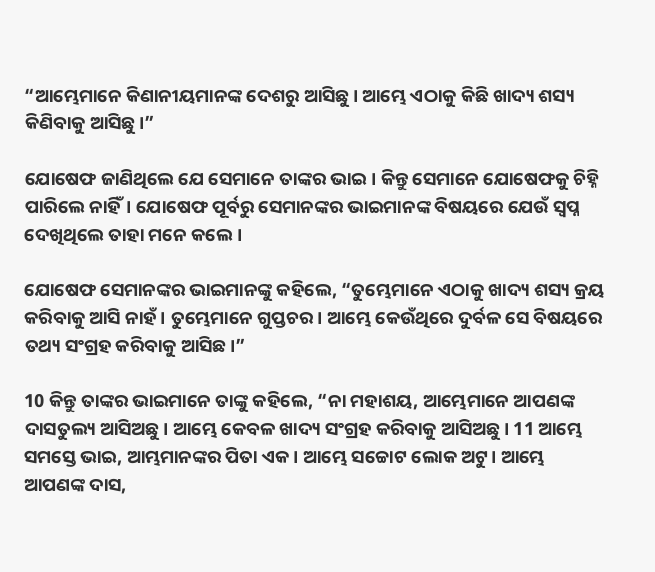“ଆମ୍ଭେମାନେ କିଣାନୀୟମାନଙ୍କ ଦେଶରୁ ଆସିଛୁ। ଆମ୍ଭେ ଏଠାକୁ କିଛି ଖାଦ୍ୟ ଶସ୍ୟ କିଣିବାକୁ ଆସିଛୁ।”

ଯୋଷେଫ ଜାଣିଥିଲେ ଯେ ସେମାନେ ତାଙ୍କର ଭାଇ। କିନ୍ତୁ ସେମାନେ ଯୋଷେଫକୁ ଚିହ୍ନି ପାରିଲେ ନାହିଁ। ଯୋଷେଫ ପୂର୍ବରୁ ସେମାନଙ୍କର ଭାଇମାନଙ୍କ ବିଷୟରେ ଯେଉଁ ସ୍ୱପ୍ନ ଦେଖିଥିଲେ ତାହା ମନେ କଲେ।

ଯୋଷେଫ ସେମାନଙ୍କର ଭାଇମାନଙ୍କୁ କହିଲେ, “ତୁମ୍ଭେମାନେ ଏଠାକୁ ଖାଦ୍ୟ ଶସ୍ୟ କ୍ରୟ କରିବାକୁ ଆସି ନାହଁ। ତୁମ୍ଭେମାନେ ଗୁପ୍ତଚର। ଆମ୍ଭେ କେଉଁଥିରେ ଦୁର୍ବଳ ସେ ବିଷୟରେ ତଥ୍ୟ ସଂଗ୍ରହ କରିବାକୁ ଆସିଛ।”

10 କିନ୍ତୁ ତାଙ୍କର ଭାଇମାନେ ତାଙ୍କୁ କହିଲେ, “ନା ମହାଶୟ, ଆମ୍ଭେମାନେ ଆପଣଙ୍କ ଦାସତୁଲ୍ୟ ଆସିଅଛୁ। ଆମ୍ଭେ କେବଳ ଖାଦ୍ୟ ସଂଗ୍ରହ କରିବାକୁ ଆସିଅଛୁ। 11 ଆମ୍ଭେ ସମସ୍ତେ ଭାଇ, ଆମ୍ଭମାନଙ୍କର ପିତା ଏକ। ଆମ୍ଭେ ସଚ୍ଚୋଟ ଲୋକ ଅଟୁ। ଆମ୍ଭେ ଆପଣଙ୍କ ଦାସ,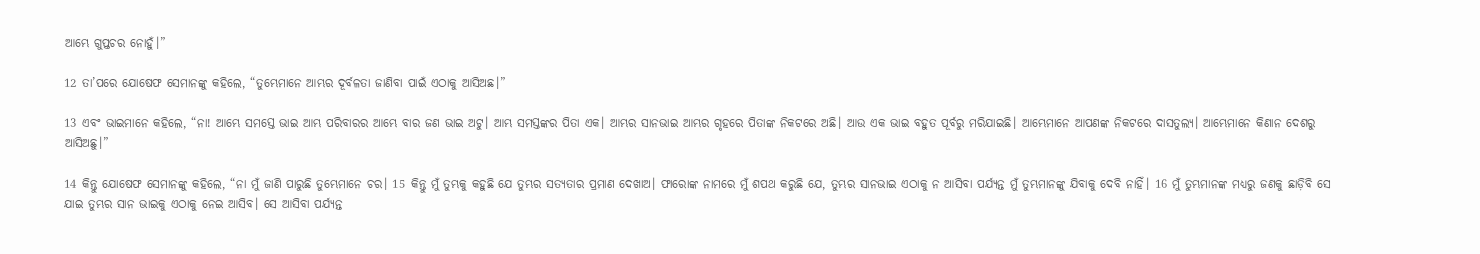ଆମ୍ଭେ ଗୁପ୍ତଚର ନୋହୁଁ।”

12 ତା’ପରେ ଯୋଷେଫ ସେମାନଙ୍କୁ କହିଲେ, “ତୁମ୍ଭେମାନେ ଆମ୍ଭର ଦୂର୍ବଳତା ଜାଣିବା ପାଇଁ ଏଠାକୁ ଆସିଅଛ।”

13 ଏବଂ ଭାଇମାନେ କହିଲେ, “ନା! ଆମ୍ଭେ ସମସ୍ତେ ଭାଇ ଆମ୍ଭ ପରିବାରର ଆମ୍ଭେ ବାର ଜଣ ଭାଇ ଅଟୁ। ଆମ୍ଭ ସମସ୍ତଙ୍କର ପିତା ଏକ। ଆମ୍ଭର ସାନଭାଇ ଆମ୍ଭର ଗୃହରେ ପିତାଙ୍କ ନିକଟରେ ଅଛି। ଆଉ ଏକ ଭାଇ ବହୁତ ପୂର୍ବରୁ ମରିଯାଇଛି। ଆମ୍ଭେମାନେ ଆପଣଙ୍କ ନିକଟରେ ଦାସତୁଲ୍ୟ। ଆମ୍ଭେମାନେ କିଣାନ ଦେଶରୁ ଆସିଅଛୁ।”

14 କିନ୍ତୁ ଯୋଷେଫ ସେମାନଙ୍କୁ କହିଲେ, “ନା ମୁଁ ଜାଣି ପାରୁଛି ତୁମ୍ଭେମାନେ ଚର। 15 କିନ୍ତୁ ମୁଁ ତୁମ୍ଭକୁ କହୁଛି ଯେ ତୁମ୍ଭର ସତ୍ୟତାର ପ୍ରମାଣ ଦେଖାଅ। ଫାରୋଙ୍କ ନାମରେ ମୁଁ ଶପଥ କରୁଛି ଯେ, ତୁମ୍ଭର ସାନଭାଇ ଏଠାକୁ ନ ଆସିବା ପର୍ଯ୍ୟନ୍ତ ମୁଁ ତୁମ୍ଭମାନଙ୍କୁ ଯିବାକୁ ଦେବି ନାହିଁ। 16 ମୁଁ ତୁମ୍ଭମାନଙ୍କ ମଧ୍ୟରୁ ଜଣକୁ ଛାଡ଼ିବି ସେ ଯାଇ ତୁମ୍ଭର ସାନ ଭାଇକୁ ଏଠାକୁ ନେଇ ଆସିବ। ସେ ଆସିବା ପର୍ଯ୍ୟନ୍ତ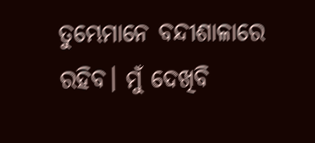ତୁମ୍ଭେମାନେ ବନ୍ଦୀଶାଳାରେ ରହିବ। ମୁଁ ଦେଖିବି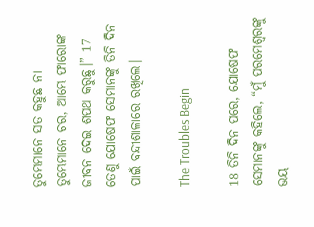ତୁମ୍ଭେମାନେ ସତ କହୁଛ ନା ତୁମ୍ଭେମାନେ ଚର, ଆମ୍ଭେ ଫାରୋଙ୍କ ଜୀବନ ଦେଇ ଶପଥ କରୁଛୁ।” 17 ତେଣୁ ଯୋଷେଫ ସେମାନଙ୍କୁ ତିନି ଦିନ ପାଇଁ ବନ୍ଦୀଶାଳାରେ ରଖିଲେ।

The Troubles Begin

18 ତିନି ଦିନ ପରେ, ଯୋଷେଫ ସେମାନଙ୍କୁ କହିଲେ, “ମୁଁ ପରମେଶ୍ୱରଙ୍କୁ ଭୟ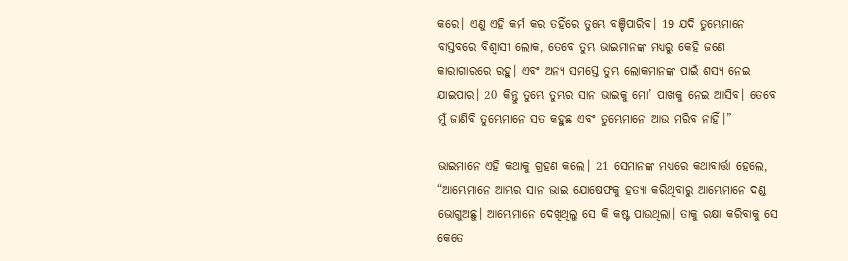କରେ। ଏଣୁ ଏହି କର୍ମ କର ତହିଁରେ ତୁମ୍ଭେ ବଞ୍ଚିପାରିବ। 19 ଯଦି ତୁମ୍ଭେମାନେ ବାସ୍ତବରେ ବିଶ୍ୱାସୀ ଲୋକ, ତେବେ ତୁମ୍ଭ ଭାଇମାନଙ୍କ ମଧ୍ୟରୁ କେହି ଜଣେ କାରାଗାରରେ ରହୁ। ଏବଂ ଅନ୍ୟ ସମସ୍ତେ ତୁମ୍ଭ ଲୋକମାନଙ୍କ ପାଇଁ ଶସ୍ୟ ନେଇ ଯାଇପାର। 20 କିନ୍ତୁ ତୁମ୍ଭେ ତୁମ୍ଭର ସାନ ଭାଇକୁ ମୋ’ ପାଖକୁ ନେଇ ଆସିବ। ତେବେ ମୁଁ ଜାଣିବି ତୁମ୍ଭେମାନେ ସତ କହୁଛ ଏବଂ ତୁମ୍ଭେମାନେ ଆଉ ମରିବ ନାହିଁ।”

ଭାଇମାନେ ଏହି କଥାକୁ ଗ୍ରହଣ କଲେ। 21 ସେମାନଙ୍କ ମଧ୍ୟରେ କଥାବାର୍ତ୍ତା ହେଲେ, “ଆମ୍ଭେମାନେ ଆମ୍ଭର ସାନ ଭାଇ ଯୋଷେଫକୁ ହତ୍ୟା କରିଥିବାରୁ ଆମ୍ଭେମାନେ ଦଣ୍ଡ ଭୋଗୁଅଛୁ। ଆମ୍ଭେମାନେ ଦେଖିଥିଲୁ ସେ କି କଷ୍ଟ ପାଉଥିଲା। ତାକୁ ରକ୍ଷା କରିବାକୁ ସେ କେତେ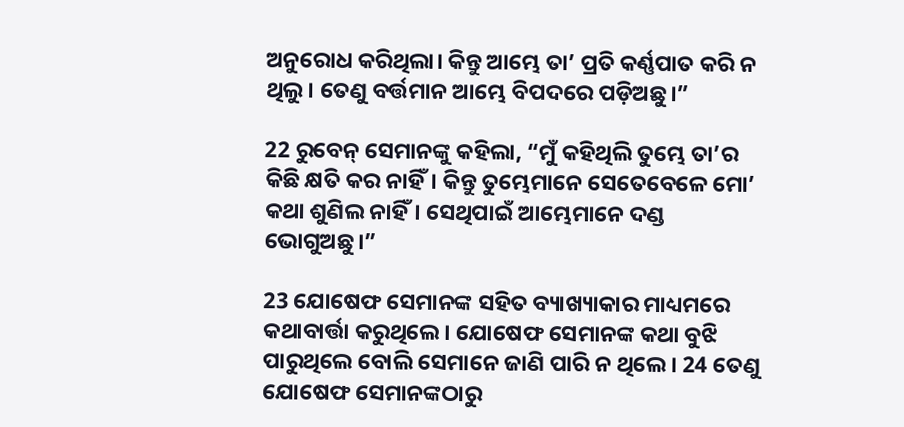ଅନୁରୋଧ କରିଥିଲା। କିନ୍ତୁ ଆମ୍ଭେ ତା’ ପ୍ରତି କର୍ଣ୍ଣପାତ କରି ନ ଥିଲୁ। ତେଣୁ ବର୍ତ୍ତମାନ ଆମ୍ଭେ ବିପଦରେ ପଡ଼ିଅଛୁ।”

22 ରୁବେନ୍ ସେମାନଙ୍କୁ କହିଲା, “ମୁଁ କହିଥିଲି ତୁମ୍ଭେ ତା’ର କିଛି କ୍ଷତି କର ନାହିଁ। କିନ୍ତୁ ତୁମ୍ଭେମାନେ ସେତେବେଳେ ମୋ’ କଥା ଶୁଣିଲ ନାହିଁ। ସେଥିପାଇଁ ଆମ୍ଭେମାନେ ଦଣ୍ଡ ଭୋଗୁଅଛୁ।”

23 ଯୋଷେଫ ସେମାନଙ୍କ ସହିତ ବ୍ୟାଖ୍ୟାକାର ମାଧ୍ୟମରେ କଥାବାର୍ତ୍ତା କରୁଥିଲେ। ଯୋଷେଫ ସେମାନଙ୍କ କଥା ବୁଝି ପାରୁଥିଲେ ବୋଲି ସେମାନେ ଜାଣି ପାରି ନ ଥିଲେ। 24 ତେଣୁ ଯୋଷେଫ ସେମାନଙ୍କଠାରୁ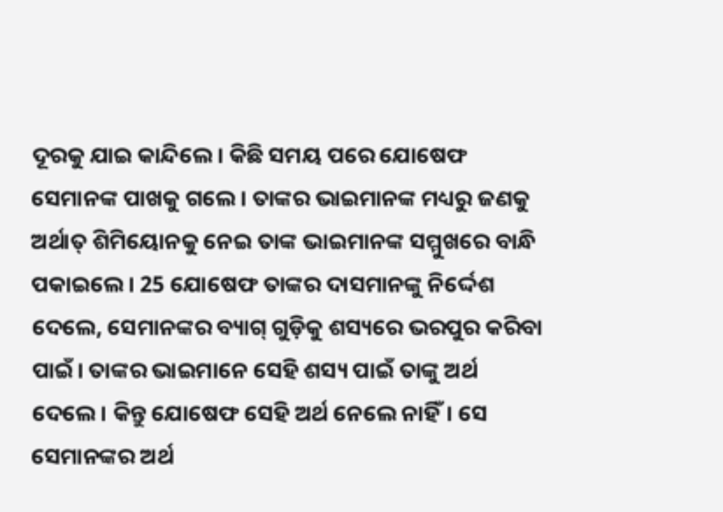ଦୂରକୁ ଯାଇ କାନ୍ଦିଲେ। କିଛି ସମୟ ପରେ ଯୋଷେଫ ସେମାନଙ୍କ ପାଖକୁ ଗଲେ। ତାଙ୍କର ଭାଇମାନଙ୍କ ମଧ୍ୟରୁ ଜଣକୁ ଅର୍ଥାତ୍ ଶିମିୟୋନକୁ ନେଇ ତାଙ୍କ ଭାଇମାନଙ୍କ ସମ୍ମୁଖରେ ବାନ୍ଧି ପକାଇଲେ। 25 ଯୋଷେଫ ତାଙ୍କର ଦାସମାନଙ୍କୁ ନିର୍ଦ୍ଦେଶ ଦେଲେ, ସେମାନଙ୍କର ବ୍ୟାଗ୍ ଗୁଡ଼ିକୁ ଶସ୍ୟରେ ଭରପୁର କରିବା ପାଇଁ। ତାଙ୍କର ଭାଇମାନେ ସେହି ଶସ୍ୟ ପାଇଁ ତାଙ୍କୁ ଅର୍ଥ ଦେଲେ। କିନ୍ତୁ ଯୋଷେଫ ସେହି ଅର୍ଥ ନେଲେ ନାହିଁ। ସେ ସେମାନଙ୍କର ଅର୍ଥ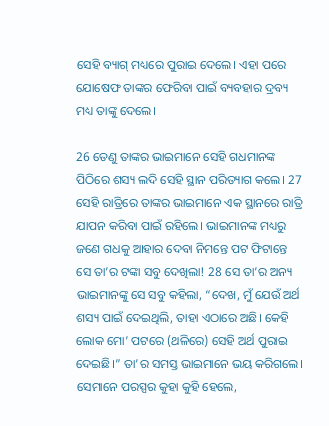ସେହି ବ୍ୟାଗ୍ ମଧ୍ୟରେ ପୁରାଇ ଦେଲେ। ଏହା ପରେ ଯୋଷେଫ ତାଙ୍କର ଫେରିବା ପାଇଁ ବ୍ୟବହାର ଦ୍ରବ୍ୟ ମଧ୍ୟ ତାଙ୍କୁ ଦେଲେ।

26 ତେଣୁ ତାଙ୍କର ଭାଇମାନେ ସେହି ଗଧମାନଙ୍କ ପିଠିରେ ଶସ୍ୟ ଲଦି ସେହି ସ୍ଥାନ ପରିତ୍ୟାଗ କଲେ। 27 ସେହି ରାତ୍ରିରେ ତାଙ୍କର ଭାଇମାନେ ଏକ ସ୍ଥାନରେ ରାତ୍ରି ଯାପନ କରିବା ପାଇଁ ରହିଲେ। ଭାଇମାନଙ୍କ ମଧ୍ୟରୁ ଜଣେ ଗଧକୁ ଆହାର ଦେବା ନିମନ୍ତେ ପଟ ଫିଟାନ୍ତେ ସେ ତା’ର ଟଙ୍କା ସବୁ ଦେଖିଲା! 28 ସେ ତା’ର ଅନ୍ୟ ଭାଇମାନଙ୍କୁ ସେ ସବୁ କହିଲା, “ଦେଖ, ମୁଁ ଯେଉଁ ଅର୍ଥ ଶସ୍ୟ ପାଇଁ ଦେଇଥିଲି, ତାହା ଏଠାରେ ଅଛି। କେହି ଲୋକ ମୋ’ ପଟରେ (ଥଳିରେ) ସେହି ଅର୍ଥ ପୁରାଇ ଦେଇଛି।” ତା’ର ସମସ୍ତ ଭାଇମାନେ ଭୟ କରିଗଲେ। ସେମାନେ ପରସ୍ପର କୁହା କୁହି ହେଲେ,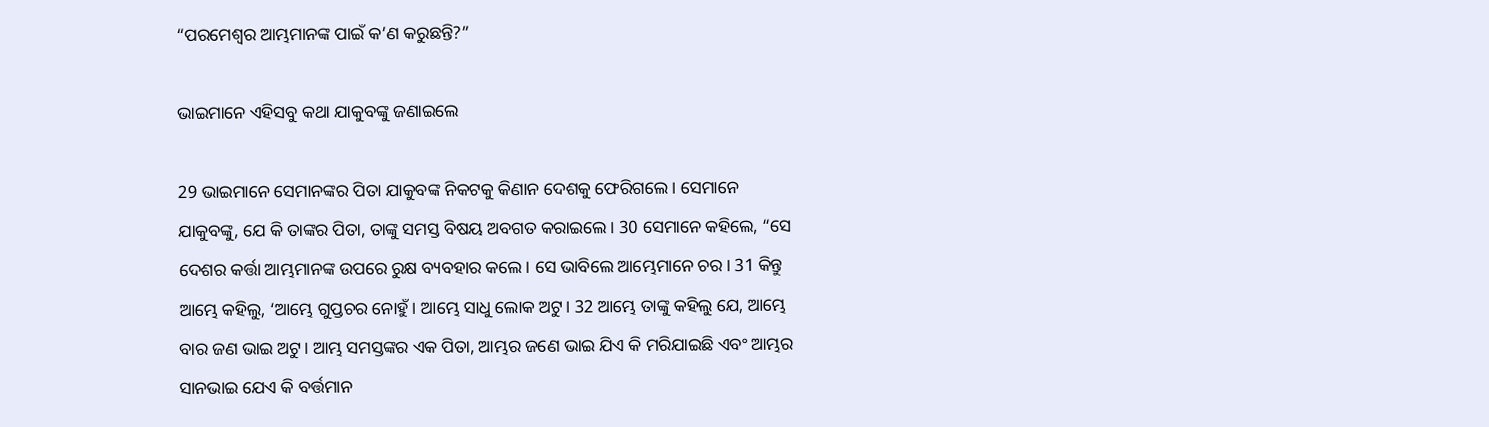“ପରମେଶ୍ୱର ଆମ୍ଭମାନଙ୍କ ପାଇଁ କ’ଣ କରୁଛନ୍ତି?”

ଭାଇମାନେ ଏହିସବୁ କଥା ଯାକୁବଙ୍କୁ ଜଣାଇଲେ

29 ଭାଇମାନେ ସେମାନଙ୍କର ପିତା ଯାକୁବଙ୍କ ନିକଟକୁ କିଣାନ ଦେଶକୁ ଫେରିଗଲେ। ସେମାନେ ଯାକୁବଙ୍କୁ, ଯେ କି ତାଙ୍କର ପିତା, ତାଙ୍କୁ ସମସ୍ତ ବିଷୟ ଅବଗତ କରାଇଲେ। 30 ସେମାନେ କହିଲେ, “ସେ ଦେଶର କର୍ତ୍ତା ଆମ୍ଭମାନଙ୍କ ଉପରେ ରୁକ୍ଷ ବ୍ୟବହାର କଲେ। ସେ ଭାବିଲେ ଆମ୍ଭେମାନେ ଚର। 31 କିନ୍ତୁ ଆମ୍ଭେ କହିଲୁ, ‘ଆମ୍ଭେ ଗୁପ୍ତଚର ନୋହୁଁ। ଆମ୍ଭେ ସାଧୁ ଲୋକ ଅଟୁ। 32 ଆମ୍ଭେ ତାଙ୍କୁ କହିଲୁ ଯେ, ଆମ୍ଭେ ବାର ଜଣ ଭାଇ ଅଟୁ। ଆମ୍ଭ ସମସ୍ତଙ୍କର ଏକ ପିତା, ଆମ୍ଭର ଜଣେ ଭାଇ ଯିଏ କି ମରିଯାଇଛି ଏବଂ ଆମ୍ଭର ସାନଭାଇ ଯେଏ କି ବର୍ତ୍ତମାନ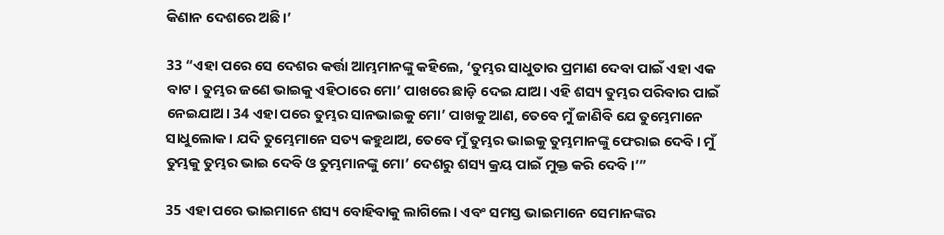କିଣାନ ଦେଶରେ ଅଛି।’

33 “ଏହା ପରେ ସେ ଦେଶର କର୍ତ୍ତା ଆମ୍ଭମାନଙ୍କୁ କହିଲେ, ‘ତୁମ୍ଭର ସାଧୁତାର ପ୍ରମାଣ ଦେବା ପାଇଁ ଏହା ଏକ ବାଟ। ତୁମ୍ଭର ଜଣେ ଭାଇକୁ ଏହିଠାରେ ମୋ’ ପାଖରେ ଛାଡ଼ି ଦେଇ ଯାଅ। ଏହି ଶସ୍ୟ ତୁମ୍ଭର ପରିବାର ପାଇଁ ନେଇଯାଅ। 34 ଏହା ପରେ ତୁମ୍ଭର ସାନଭାଇକୁ ମୋ’ ପାଖକୁ ଆଣ, ତେବେ ମୁଁ ଜାଣିବି ଯେ ତୁମ୍ଭେମାନେ ସାଧୁଲୋକ। ଯଦି ତୁମ୍ଭେମାନେ ସତ୍ୟ କହୁଥାଅ, ତେବେ ମୁଁ ତୁମ୍ଭର ଭାଇକୁ ତୁମ୍ଭମାନଙ୍କୁ ଫେରାଇ ଦେବି। ମୁଁ ତୁମ୍ଭକୁ ତୁମ୍ଭର ଭାଇ ଦେବି ଓ ତୁମ୍ଭମାନଙ୍କୁ ମୋ’ ଦେଶରୁ ଶସ୍ୟ କ୍ରୟ ପାଇଁ ମୁକ୍ତ କରି ଦେବି।’”

35 ଏହା ପରେ ଭାଇମାନେ ଶସ୍ୟ ବୋହିବାକୁ ଲାଗିଲେ। ଏବଂ ସମସ୍ତ ଭାଇମାନେ ସେମାନଙ୍କର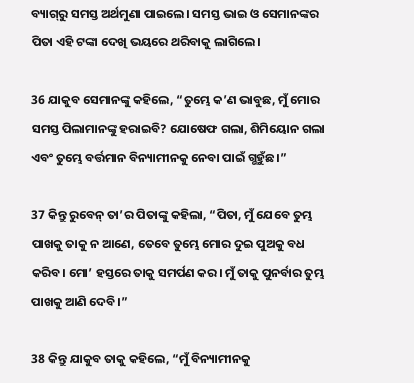ବ୍ୟା‌‌‌ଗ୍‌‌‌ରୁ ସମସ୍ତ ଅର୍ଥମୁଣା ପାଇଲେ। ସମସ୍ତ ଭାଇ ଓ ସେମାନଙ୍କର ପିତା ଏହି ଟଙ୍କା ଦେଖି ଭୟରେ ଥରିବାକୁ ଲାଗିଲେ।

36 ଯାକୁବ ସେମାନଙ୍କୁ କହିଲେ, “ତୁମ୍ଭେ କ’ଣ ଭାବୁଛ, ମୁଁ ମୋର ସମସ୍ତ ପିଲାମାନଙ୍କୁ ହରାଇବି? ଯୋଷେଫ ଗଲା, ଶିମିୟୋନ ଗଲା ଏବଂ ତୁମ୍ଭେ ବର୍ତ୍ତମାନ ବିନ୍ୟାମୀନକୁ ନେବା ପାଇଁ ଗ୍ଭହୁଁଛ।”

37 କିନ୍ତୁ ରୁବେନ୍ ତା’ର ପିତାଙ୍କୁ କହିଲା, “ପିତା, ମୁଁ ଯେବେ ତୁମ୍ଭ ପାଖକୁ ତାକୁ ନ ଆଣେ, ତେବେ ତୁମ୍ଭେ ମୋର ଦୁଇ ପୁଅକୁ ବଧ କରିବ। ମୋ’ ହସ୍ତରେ ତାକୁ ସମର୍ପଣ କର। ମୁଁ ତାକୁ ପୁନର୍ବାର ତୁମ୍ଭ ପାଖକୁ ଆଣି ଦେବି।”

38 କିନ୍ତୁ ଯାକୁବ ତାକୁ କହିଲେ, “ମୁଁ ବିନ୍ୟାମୀନକୁ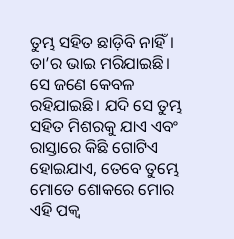ତୁମ୍ଭ ସହିତ ଛାଡ଼ିବି ନାହିଁ। ତା’ର ଭାଇ ମରିଯାଇଛି। ସେ ଜଣେ କେବଳ ରହିଯାଇଛି। ଯଦି ସେ ତୁମ୍ଭ ସହିତ ମିଶରକୁ ଯାଏ ଏବଂ ରାସ୍ତାରେ କିଛି ଗୋଟିଏ ହୋଇଯାଏ, ତେବେ ତୁମ୍ଭେ ମୋତେ ଶୋକରେ ମୋର ଏହି ପକ୍ୱ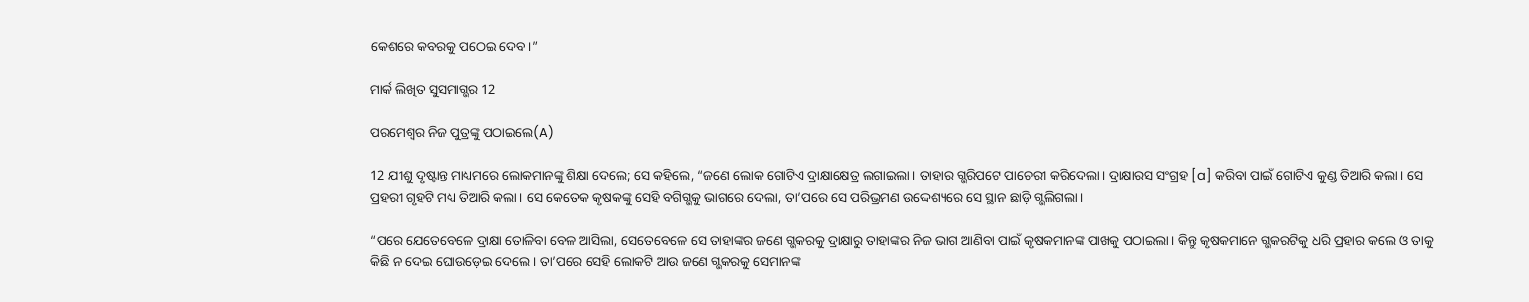କେଶରେ କବରକୁ ପଠେଇ ଦେବ।”

ମାର୍କ ଲିଖିତ ସୁସମାଗ୍ଭର 12

ପରମେଶ୍ୱର ନିଜ ପୁତ୍ରଙ୍କୁ ପଠାଇଲେ(A)

12 ଯୀଶୁ ଦୃଷ୍ଟାନ୍ତ ମାଧ୍ୟମରେ ଲୋକମାନଙ୍କୁ ଶିକ୍ଷା ଦେଲେ; ସେ କହିଲେ, “ଜଣେ ଲୋକ ଗୋଟିଏ ଦ୍ରାକ୍ଷାକ୍ଷେତ୍ର ଲଗାଇଲା। ତାହାର ଗ୍ଭରିପଟେ ପାଚେରୀ କରିଦେଲା। ଦ୍ରାକ୍ଷାରସ ସଂଗ୍ରହ [a] କରିବା ପାଇଁ ଗୋଟିଏ କୁଣ୍ଡ ତିଆରି କଲା। ସେ ପ୍ରହରୀ ଗୃହଟି ମଧ୍ୟ ତିଆରି କଲା। ସେ କେତେକ କୃଷକଙ୍କୁ ସେହି ବଗିଗ୍ଭକୁ ଭାଗରେ ଦେଲା, ତା’ପରେ ସେ ପରିଭ୍ରମଣ ଉଦ୍ଦେଶ୍ୟରେ ସେ ସ୍ଥାନ ଛାଡ଼ି ଗ୍ଭଲିଗଲା।

“ପରେ ଯେତେବେଳେ ଦ୍ରାକ୍ଷା ତୋଳିବା ବେଳ ଆସିଲା, ସେତେବେଳେ ସେ ତାହାଙ୍କର ଜଣେ ଗ୍ଭକରକୁ ଦ୍ରାକ୍ଷାରୁ ତାହାଙ୍କର ନିଜ ଭାଗ ଆଣିବା ପାଇଁ କୃଷକମାନଙ୍କ ପାଖକୁ ପଠାଇଲା। କିନ୍ତୁ କୃଷକମାନେ ଗ୍ଭକରଟିକୁ ଧରି ପ୍ରହାର କଲେ ଓ ତାକୁ କିଛି ନ ଦେଇ ଘୋଉଡ଼େଇ ଦେଲେ। ତା’ପରେ ସେହି ଲୋକଟି ଆଉ ଜଣେ ଗ୍ଭକରକୁ ସେମାନଙ୍କ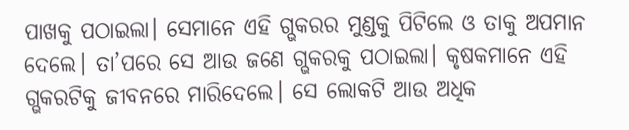ପାଖକୁ ପଠାଇଲା। ସେମାନେ ଏହି ଗ୍ଭକରର ମୁଣ୍ଡକୁ ପିଟିଲେ ଓ ତାକୁ ଅପମାନ ଦେଲେ। ତା’ପରେ ସେ ଆଉ ଜଣେ ଗ୍ଭକରକୁ ପଠାଇଲା। କୃଷକମାନେ ଏହି ଗ୍ଭକରଟିକୁ ଜୀବନରେ ମାରିଦେଲେ। ସେ ଲୋକଟି ଆଉ ଅଧିକ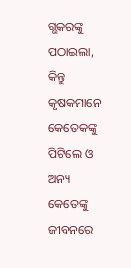ଗ୍ଭକରଙ୍କୁ ପଠାଇଲା, କିନ୍ତୁ କୃଷକମାନେ କେତେକଙ୍କୁ ପିଟିଲେ ଓ ଅନ୍ୟ କେତେଙ୍କୁ ଜୀବନରେ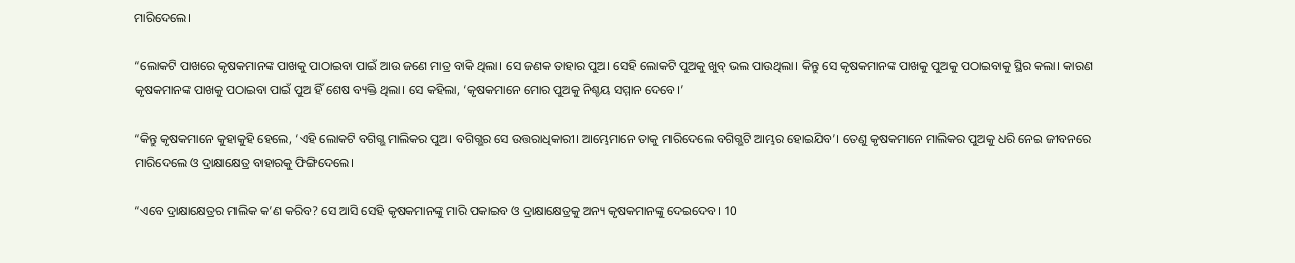ମାରିଦେଲେ।

“ଲୋକଟି ପାଖରେ କୃଷକମାନଙ୍କ ପାଖକୁ ପାଠାଇବା ପାଇଁ ଆଉ ଜଣେ ମାତ୍ର ବାକି ଥିଲା। ସେ ଜଣକ ତାହାର ପୁଅ। ସେହି ଲୋକଟି ପୁଅକୁ ଖୁବ୍ ଭଲ ପାଉଥିଲା। କିନ୍ତୁ ସେ କୃଷକମାନଙ୍କ ପାଖକୁ ପୁଅକୁ ପଠାଇବାକୁ ସ୍ଥିର କଲା। କାରଣ କୃଷକମାନଙ୍କ ପାଖକୁ ପଠାଇବା ପାଇଁ ପୁଅ ହିଁ ଶେଷ ବ୍ୟକ୍ତି ଥିଲା। ସେ କହିଲା, ‘କୃଷକମାନେ ମୋର ପୁଅକୁ ନିଶ୍ଚୟ ସମ୍ମାନ ଦେବେ।’

“କିନ୍ତୁ କୃଷକମାନେ କୁହାକୁହି ହେଲେ, ‘ଏହି ଲୋକଟି ବଗିଗ୍ଭ ମାଲିକର ପୁଅ। ବଗିଗ୍ଭର ସେ ଉତ୍ତରାଧିକାରୀ। ଆମ୍ଭେମାନେ ତାକୁ ମାରିଦେଲେ ବଗିଗ୍ଭଟି ଆମ୍ଭର ହୋଇଯିବ’। ତେଣୁ କୃଷକମାନେ ମାଲିକର ପୁଅକୁ ଧରି ନେଇ ଜୀବନରେ ମାରିଦେଲେ ଓ ଦ୍ରାକ୍ଷାକ୍ଷେତ୍ର ବାହାରକୁ ଫିଙ୍ଗିଦେଲେ।

“ଏବେ ଦ୍ରାକ୍ଷାକ୍ଷେତ୍ରର ମାଲିକ କ’ଣ କରିବ? ସେ ଆସି ସେହି କୃଷକମାନଙ୍କୁ ମାରି ପକାଇବ ଓ ଦ୍ରାକ୍ଷାକ୍ଷେତ୍ରକୁ ଅନ୍ୟ କୃଷକମାନଙ୍କୁ ଦେଇଦେବ। 10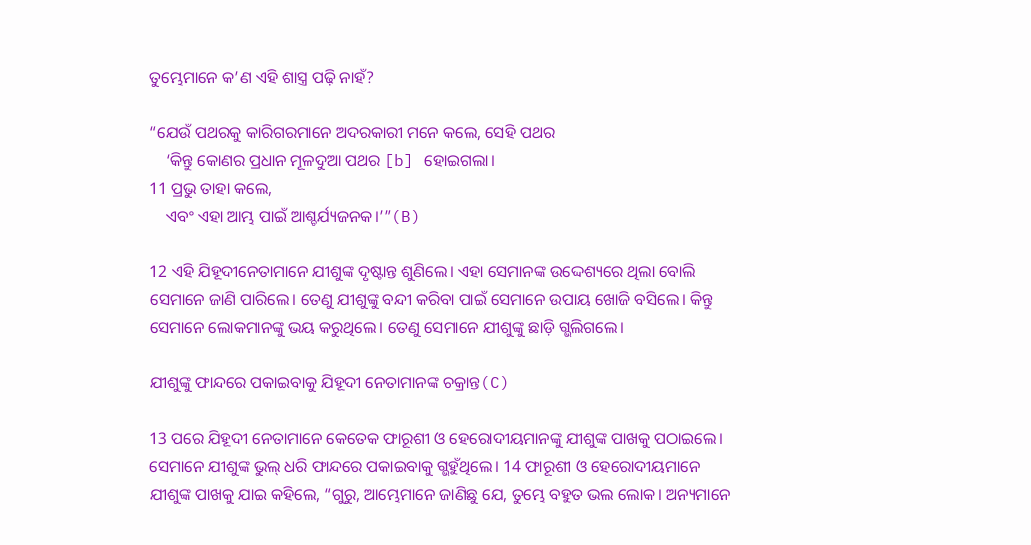ତୁମ୍ଭେମାନେ କ’ଣ ଏହି ଶାସ୍ତ୍ର ପଢ଼ି ନାହଁ?

“ଯେଉଁ ପଥରକୁ କାରିଗରମାନେ ଅଦରକାରୀ ମନେ କଲେ, ସେହି ପଥର
    ‘କିନ୍ତୁ କୋଣର ପ୍ରଧାନ ମୂଳଦୁଆ ପଥର [b] ହୋଇଗଲା।
11 ପ୍ରଭୁ ତାହା କଲେ,
    ଏବଂ ଏହା ଆମ୍ଭ ପାଇଁ ଆଶ୍ଚର୍ଯ୍ୟଜନକ।’”(B)

12 ଏହି ଯିହୂଦୀନେତାମାନେ ଯୀଶୁଙ୍କ ଦୃଷ୍ଟାନ୍ତ ଶୁଣିଲେ। ଏହା ସେମାନଙ୍କ ଉଦ୍ଦେଶ୍ୟରେ ଥିଲା ବୋଲି ସେମାନେ ଜାଣି ପାରିଲେ। ତେଣୁ ଯୀଶୁଙ୍କୁ ବନ୍ଦୀ କରିବା ପାଇଁ ସେମାନେ ଉପାୟ ଖୋଜି ବସିଲେ। କିନ୍ତୁ ସେମାନେ ଲୋକମାନଙ୍କୁ ଭୟ କରୁଥିଲେ। ତେଣୁ ସେମାନେ ଯୀଶୁଙ୍କୁ ଛାଡ଼ି ଗ୍ଭଲିଗଲେ।

ଯୀଶୁଙ୍କୁ ଫାନ୍ଦରେ ପକାଇବାକୁ ଯିହୂଦୀ ନେତାମାନଙ୍କ ଚକ୍ରାନ୍ତ(C)

13 ପରେ ଯିହୂଦୀ ନେତାମାନେ କେତେକ ଫାରୂଶୀ ଓ ହେରୋଦୀୟମାନଙ୍କୁ ଯୀଶୁଙ୍କ ପାଖକୁ ପଠାଇଲେ। ସେମାନେ ଯୀଶୁଙ୍କ ଭୁଲ୍ ଧରି ଫାନ୍ଦରେ ପକାଇବାକୁ ଗ୍ଭହୁଁଥିଲେ। 14 ଫାରୂଶୀ ଓ ହେରୋଦୀୟମାନେ ଯୀଶୁଙ୍କ ପାଖକୁ ଯାଇ କହିଲେ, “ଗୁରୁ, ଆମ୍ଭେମାନେ ଜାଣିଛୁ ଯେ, ତୁମ୍ଭେ ବହୁତ ଭଲ ଲୋକ। ଅନ୍ୟମାନେ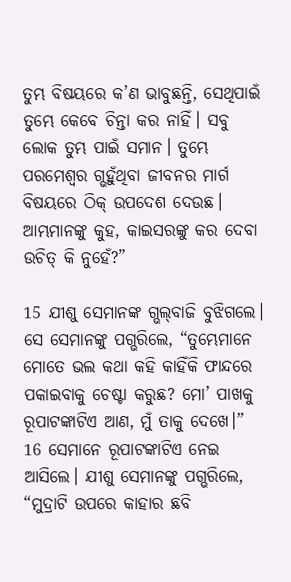ତୁମ୍ଭ ବିଷୟରେ କ’ଣ ଭାବୁଛନ୍ତି, ସେଥିପାଇଁ ତୁମ୍ଭେ କେବେ ଚିନ୍ତା କର ନାହିଁ। ସବୁ ଲୋକ ତୁମ୍ଭ ପାଇଁ ସମାନ। ତୁମ୍ଭେ ପରମେଶ୍ୱର ଗ୍ଭହୁଁଥିବା ଜୀବନର ମାର୍ଗ ବିଷୟରେ ଠିକ୍ ଉପଦେଶ ଦେଉଛ। ଆମ୍ଭମାନଙ୍କୁ କୁହ, କାଇସରଙ୍କୁ କର ଦେବା ଉଚିତ୍ କି ନୁହେଁ?”

15 ଯୀଶୁ ସେମାନଙ୍କ ଗ୍ଭ‌ଲ୍‌ବାଜି ବୁଝିଗଲେ। ସେ ସେମାନଙ୍କୁ ପଗ୍ଭରିଲେ, “ତୁମ୍ଭେମାନେ ମୋତେ ଭଲ କଥା କହି କାହିଁକି ଫାନ୍ଦରେ ପକାଇବାକୁ ଚେଷ୍ଟା କରୁଛ? ମୋ’ ପାଖକୁ ରୂପାଟଙ୍କାଟିଏ ଆଣ, ମୁଁ ତାକୁ ଦେଖେ।” 16 ସେମାନେ ରୂପାଟଙ୍କାଟିଏ ନେଇ ଆସିଲେ। ଯୀଶୁ ସେମାନଙ୍କୁ ପଗ୍ଭରିଲେ, “ମୁଦ୍ରାଟି ଉପରେ କାହାର ଛବି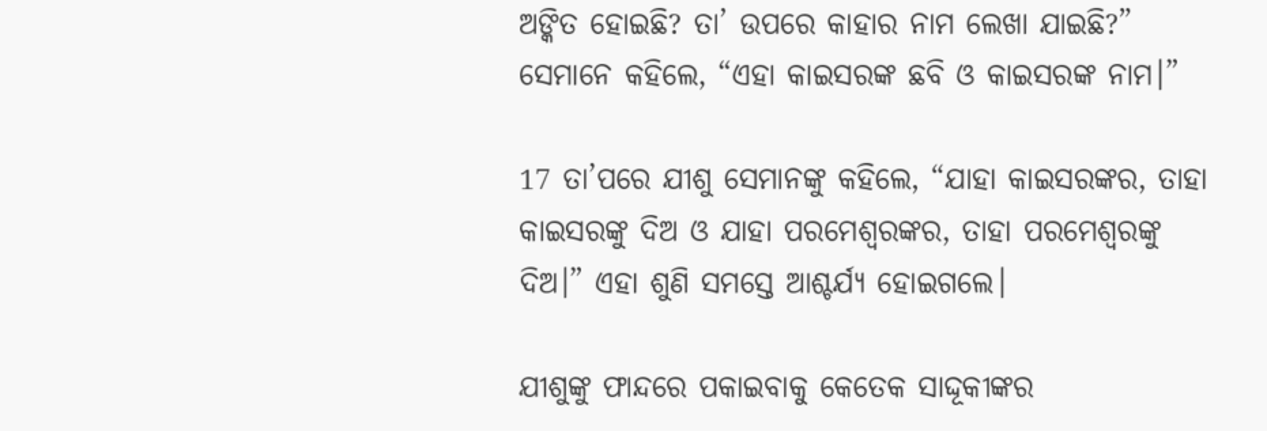ଅଙ୍କିତ ହୋଇଛି? ତା’ ଉପରେ କାହାର ନାମ ଲେଖା ଯାଇଛି?” ସେମାନେ କହିଲେ, “ଏହା କାଇସରଙ୍କ ଛବି ଓ କାଇସରଙ୍କ ନାମ।”

17 ତା’ପରେ ଯୀଶୁ ସେମାନଙ୍କୁ କହିଲେ, “ଯାହା କାଇସରଙ୍କର, ତାହା କାଇସରଙ୍କୁ ଦିଅ ଓ ଯାହା ପରମେଶ୍ୱରଙ୍କର, ତାହା ପରମେଶ୍ୱରଙ୍କୁ ଦିଅ।” ଏହା ଶୁଣି ସମସ୍ତେ ଆଶ୍ଚର୍ଯ୍ୟ ହୋଇଗଲେ।

ଯୀଶୁଙ୍କୁ ଫାନ୍ଦରେ ପକାଇବାକୁ କେତେକ ସାଦ୍ଦୂକୀଙ୍କର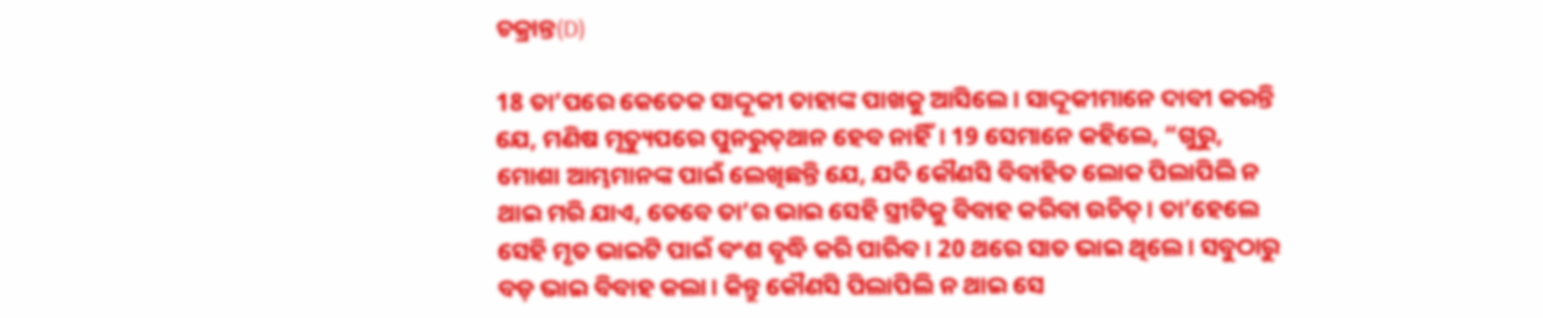ଚକ୍ରାନ୍ତ(D)

18 ତା’ପରେ କେତେକ ସାଦ୍ଦୂକୀ ତାହାଙ୍କ ପାଖକୁ ଆସିଲେ। ସାଦ୍ଦୂକୀମାନେ ଦାବୀ କରନ୍ତି ଯେ, ମଣିଷ ମୃତ୍ୟୁପରେ ପୁନରୁ‌ତ୍‌ଥାନ ହେବ ନାହିଁ। 19 ସେମାନେ କହିଲେ, “ଗୁରୁ, ମୋଶା ଆମ୍ଭମାନଙ୍କ ପାଇଁ ଲେଖିଛନ୍ତି ଯେ, ଯଦି କୌଣସି ବିବାହିତ ଲୋକ ପିଲାପିଲି ନ ଥାଇ ମରି ଯାଏ, ତେବେ ତା’ର ଭାଇ ସେହି ସ୍ତ୍ରୀଟିକୁ ବିବାହ କରିବା ଉଚିତ୍। ତା’ହେଲେ ସେହି ମୃତ ଭାଇଟି ପାଇଁ ବଂଶ ବୃଦ୍ଧି କରି ପାରିବ। 20 ଥରେ ସାତ ଭାଇ ଥିଲେ। ସବୁଠାରୁ ବଡ଼ ଭାଇ ବିବାହ କଲା। କିନ୍ତୁ କୌଣସି ପିଲାପିଲି ନ ଥାଇ ସେ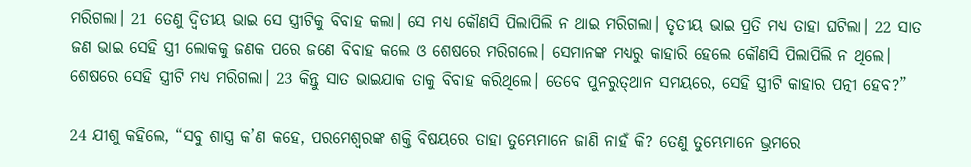ମରିଗଲା। 21 ତେଣୁ ଦ୍ୱିତୀୟ ଭାଇ ସେ ସ୍ତ୍ରୀଟିକୁ ବିବାହ କଲା। ସେ ମଧ୍ୟ କୌଣସି ପିଲାପିଲି ନ ଥାଇ ମରିଗଲା। ତୃତୀୟ ଭାଇ ପ୍ରତି ମଧ୍ୟ ତାହା ଘଟିଲା। 22 ସାତ ଜଣ ଭାଇ ସେହି ସ୍ତ୍ରୀ ଲୋକକୁ ଜଣକ ପରେ ଜଣେ ବିବାହ କଲେ ଓ ଶେଷରେ ମରିଗଲେ। ସେମାନଙ୍କ ମଧ୍ୟରୁ କାହାରି ହେଲେ କୌଣସି ପିଲାପିଲି ନ ଥିଲେ। ଶେଷରେ ସେହି ସ୍ତ୍ରୀଟି ମଧ୍ୟ ମରିଗଲା। 23 କିନ୍ତୁ ସାତ ଭାଇଯାକ ତାକୁ ବିବାହ କରିଥିଲେ। ତେବେ ପୁନରୁ‌ତ୍‌ଥାନ ସମୟରେ, ସେହି ସ୍ତ୍ରୀଟି କାହାର ପତ୍ନୀ ହେବ?”

24 ଯୀଶୁ କହିଲେ, “ସବୁ ଶାସ୍ତ୍ର କ’ଣ କହେ, ପରମେଶ୍ୱରଙ୍କ ଶକ୍ତି ବିଷୟରେ ତାହା ତୁମ୍ଭେମାନେ ଜାଣି ନାହଁ କି? ତେଣୁ ତୁମ୍ଭେମାନେ ଭ୍ରମରେ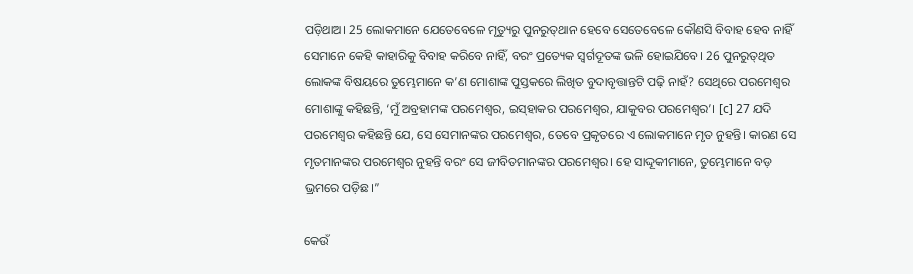ପଡ଼ିଥାଅ। 25 ଲୋକମାନେ ଯେତେବେଳେ ମୃତ୍ୟୁରୁ ପୁନରୁ‌ତ୍‌ଥାନ ହେବେ ସେତେବେଳେ କୌଣସି ବିବାହ ହେବ ନାହିଁ ସେମାନେ କେହି କାହାରିକୁ ବିବାହ କରିବେ ନାହିଁ, ବରଂ ପ୍ରତ୍ୟେକ ସ୍ୱର୍ଗଦୂତଙ୍କ ଭଳି ହୋଇଯିବେ। 26 ପୁନରୁ‌ତ୍‌ଥିତ ଲୋକଙ୍କ ବିଷୟରେ ତୁମ୍ଭେମାନେ କ’ଣ ମୋଶାଙ୍କ ପୁସ୍ତକରେ ଲିଖିତ ବୁଦାବୃତ୍ତାନ୍ତଟି ପଢ଼ି ନାହଁ? ସେଥିରେ ପରମେଶ୍ୱର ମୋଶାଙ୍କୁ କହିଛନ୍ତି, ‘ମୁଁ ଅବ୍ରହାମଙ୍କ ପରମେଶ୍ୱର, ଇ‌‌ସ୍‌‌ହାକର ପରମେଶ୍ୱର, ଯାକୁବର ପରମେଶ୍ୱର’। [c] 27 ଯଦି ପରମେଶ୍ୱର କହିଛନ୍ତି ଯେ, ସେ ସେମାନଙ୍କର ପରମେଶ୍ୱର, ତେବେ ପ୍ରକୃତରେ ଏ ଲୋକମାନେ ମୃତ ନୁହନ୍ତି। କାରଣ ସେ ମୃତମାନଙ୍କର ପରମେଶ୍ୱର ନୁହନ୍ତି ବରଂ ସେ ଜୀବିତମାନଙ୍କର ପରମେଶ୍ୱର। ହେ ସାଦ୍ଦୂକୀମାନେ, ତୁମ୍ଭେମାନେ ବଡ଼ ଭ୍ରମରେ ପଡ଼ିଛ।”

କେଉଁ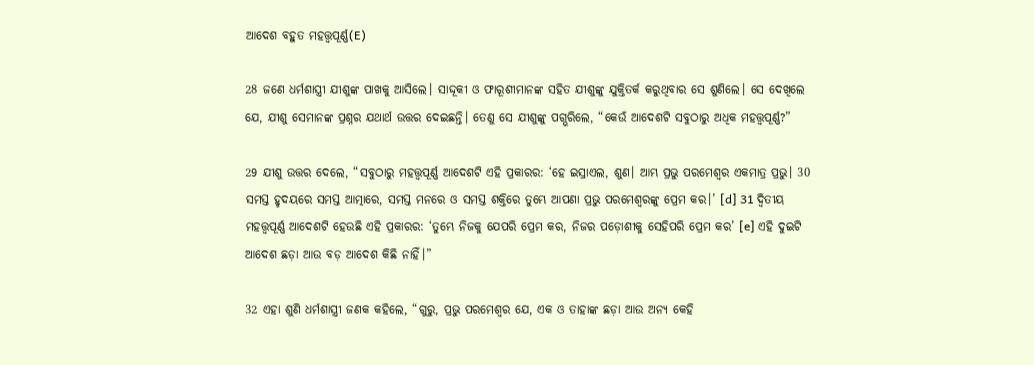ଆଦେଶ ବହୁତ ମହତ୍ତ୍ୱପୂର୍ଣ୍ଣ(E)

28 ଜଣେ ଧର୍ମଶାସ୍ତ୍ରୀ ଯୀଶୁଙ୍କ ପାଖକୁ ଆସିଲେ। ସାଦ୍ଦୂକୀ ଓ ଫାରୂଶୀମାନଙ୍କ ସହିତ ଯୀଶୁଙ୍କୁ ଯୁକ୍ତିତର୍କ କରୁଥିବାର ସେ ଶୁଣିଲେ। ସେ ଦେଖିଲେ ଯେ, ଯୀଶୁ ସେମାନଙ୍କ ପ୍ରଶ୍ନର ଯଥାର୍ଥ ଉତ୍ତର ଦେଇଛନ୍ତି। ତେଣୁ ସେ ଯୀଶୁଙ୍କୁ ପଗ୍ଭରିଲେ, “କେଉଁ ଆଦେଶଟି ସବୁଠାରୁ ଅଧିକ ମହତ୍ତ୍ୱପୂର୍ଣ୍ଣ?”

29 ଯୀଶୁ ଉତ୍ତର ଦେଲେ, “ସବୁଠାରୁ ମହତ୍ତ୍ୱପୂର୍ଣ୍ଣ ଆଦେଶଟି ଏହି ପ୍ରକାରର: ‘ହେ ଇସ୍ରାଏଲ, ଶୁଣ। ଆମ୍ଭ ପ୍ରଭୁ ପରମେଶ୍ୱର ଏକମାତ୍ର ପ୍ରଭୁ। 30 ସମସ୍ତ ହୃଦୟରେ ସମସ୍ତ ଆତ୍ମାରେ, ସମସ୍ତ ମନରେ ଓ ସମସ୍ତ ଶକ୍ତିରେ ତୁମ୍ଭେ ଆପଣା ପ୍ରଭୁ ପରମେଶ୍ୱରଙ୍କୁ ପ୍ରେମ କର।’ [d] 31 ଦ୍ୱିତୀୟ ମହତ୍ତ୍ୱପୂର୍ଣ୍ଣ ଆଦେଶଟି ହେଉଛି ଏହି ପ୍ରକାରର: ‘ତୁମ୍ଭେ ନିଜକୁ ଯେପରି ପ୍ରେମ କର, ନିଜର ପଡ଼ୋଶୀକୁ ସେହିପରି ପ୍ରେମ କର’ [e] ଏହି ଦୁଇଟି ଆଦେଶ ଛଡ଼ା ଆଉ ବଡ଼ ଆଦେଶ କିଛି ନାହିଁ।”

32 ଏହା ଶୁଣି ଧର୍ମଶାସ୍ତ୍ରୀ ଜଣକ କହିଲେ, “ଗୁରୁ, ପ୍ରଭୁ ପରମେଶ୍ୱର ଯେ, ଏକ ଓ ତାହାଙ୍କ ଛଡ଼ା ଆଉ ଅନ୍ୟ କେହି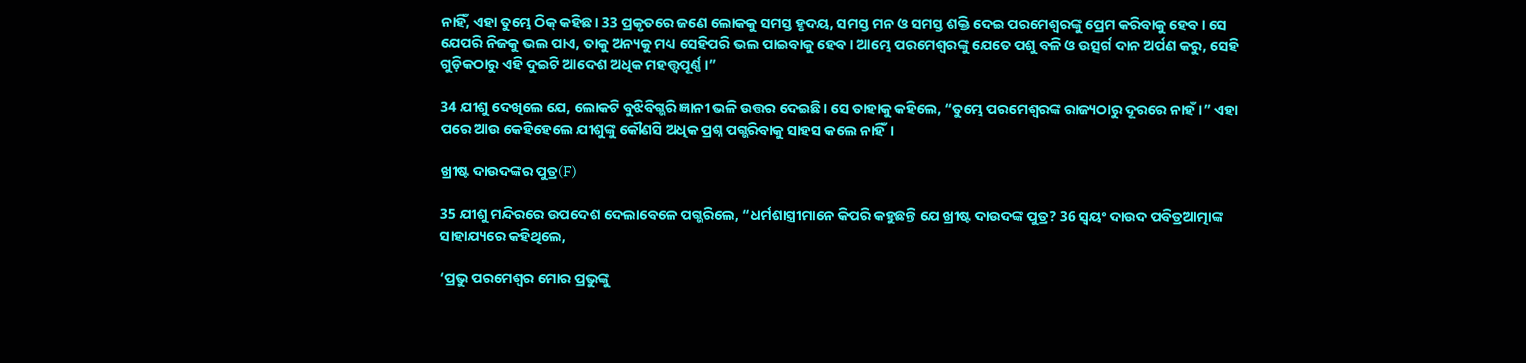ନାହିଁ, ଏହା ତୁମ୍ଭେ ଠିକ୍ କହିଛ। 33 ପ୍ରକୃତରେ ଜଣେ ଲୋକକୁ ସମସ୍ତ ହୃଦୟ, ସମସ୍ତ ମନ ଓ ସମସ୍ତ ଶକ୍ତି ଦେଇ ପରମେଶ୍ୱରଙ୍କୁ ପ୍ରେମ କରିବାକୁ ହେବ। ସେ ଯେପରି ନିଜକୁ ଭଲ ପାଏ, ତାକୁ ଅନ୍ୟକୁ ମଧ୍ୟ ସେହିପରି ଭଲ ପାଇବାକୁ ହେବ। ଆମ୍ଭେ ପରମେଶ୍ୱରଙ୍କୁ ଯେତେ ପଶୁ ବଳି ଓ ଉତ୍ସର୍ଗ ଦାନ ଅର୍ପଣ କରୁ, ସେହି ଗୁଡ଼ିକଠାରୁ ଏହି ଦୁଇଟି ଆଦେଶ ଅଧିକ ମହତ୍ତ୍ୱପୂର୍ଣ୍ଣ।”

34 ଯୀଶୁ ଦେଖିଲେ ଯେ, ଲୋକଟି ବୁଝିବିଗ୍ଭରି ଜ୍ଞାନୀ ଭଳି ଉତ୍ତର ଦେଇଛି। ସେ ତାହାକୁ କହିଲେ, “ତୁମ୍ଭେ ପରମେଶ୍ୱରଙ୍କ ରାଜ୍ୟଠାରୁ ଦୂରରେ ନାହଁ।” ଏହା ପରେ ଆଉ କେହିହେଲେ ଯୀଶୁଙ୍କୁ କୌଣସି ଅଧିକ ପ୍ରଶ୍ନ ପଗ୍ଭରିବାକୁ ସାହସ କଲେ ନାହିଁ।

ଖ୍ରୀଷ୍ଟ ଦାଉଦଙ୍କର ପୁତ୍ର(F)

35 ଯୀଶୁ ମନ୍ଦିରରେ ଉପଦେଶ ଦେଲାବେଳେ ପଗ୍ଭରିଲେ, “ଧର୍ମଶାସ୍ତ୍ରୀମାନେ କିପରି କହୁଛନ୍ତି ଯେ ଖ୍ରୀଷ୍ଟ ଦାଉଦଙ୍କ ପୁତ୍ର? 36 ସ୍ୱୟଂ ଦାଉଦ ପବିତ୍ରଆତ୍ମାଙ୍କ ସାହାଯ୍ୟରେ କହିଥିଲେ,

‘ପ୍ରଭୁ ପରମେଶ୍ୱର ମୋର ପ୍ରଭୁଙ୍କୁ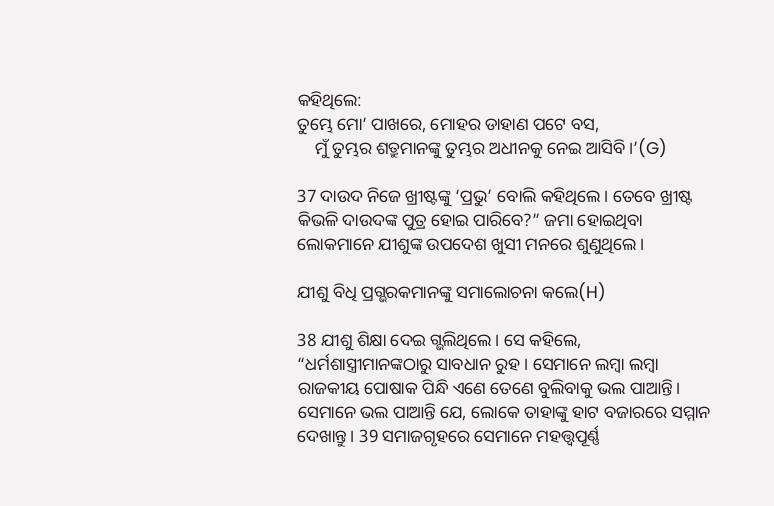କହିଥିଲେ:
ତୁମ୍ଭେ ମୋ’ ପାଖରେ, ମୋହର ଡାହାଣ ପଟେ ବସ,
    ମୁଁ ତୁମ୍ଭର ଶତ୍ରୁମାନଙ୍କୁ ତୁମ୍ଭର ଅଧୀନକୁ ନେଇ ଆସିବି।’(G)

37 ଦାଉଦ ନିଜେ ଖ୍ରୀଷ୍ଟଙ୍କୁ ‘ପ୍ରଭୁ’ ବୋଲି କହିଥିଲେ। ତେବେ ଖ୍ରୀଷ୍ଟ କିଭଳି ଦାଉଦଙ୍କ ପୁତ୍ର ହୋଇ ପାରିବେ?” ଜମା ହୋଇଥିବା ଲୋକମାନେ ଯୀଶୁଙ୍କ ଉପଦେଶ ଖୁସୀ ମନରେ ଶୁଣୁଥିଲେ।

ଯୀଶୁ ବିଧି ପ୍ରଗ୍ଭରକମାନଙ୍କୁ ସମାଲୋଚନା କଲେ(H)

38 ଯୀଶୁ ଶିକ୍ଷା ଦେଇ ଗ୍ଭଲିଥିଲେ। ସେ କହିଲେ, “ଧର୍ମଶାସ୍ତ୍ରୀମାନଙ୍କଠାରୁ ସାବଧାନ ରୁହ। ସେମାନେ ଲମ୍ବା ଲମ୍ବା ରାଜକୀୟ ପୋଷାକ ପିନ୍ଧି ଏଣେ ତେଣେ ବୁଲିବାକୁ ଭଲ ପାଆନ୍ତି। ସେମାନେ ଭଲ ପାଆନ୍ତି ଯେ, ଲୋକେ ତାହାଙ୍କୁ ହାଟ ବଜାରରେ ସମ୍ମାନ ଦେଖାନ୍ତୁ। 39 ସମାଜଗୃହରେ ସେମାନେ ମହତ୍ତ୍ୱପୂର୍ଣ୍ଣ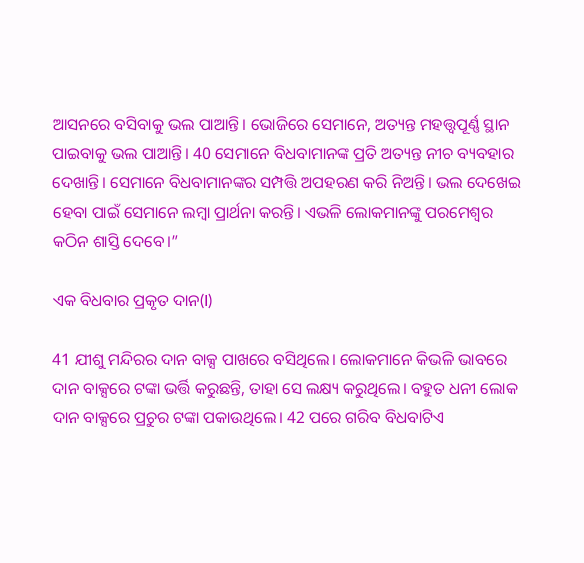ଆସନରେ ବସିବାକୁ ଭଲ ପାଆନ୍ତି। ଭୋଜିରେ ସେମାନେ, ଅତ୍ୟନ୍ତ ମହତ୍ତ୍ୱପୂର୍ଣ୍ଣ ସ୍ଥାନ ପାଇବାକୁ ଭଲ ପାଆନ୍ତି। 40 ସେମାନେ ବିଧବାମାନଙ୍କ ପ୍ରତି ଅତ୍ୟନ୍ତ ନୀଚ ବ୍ୟବହାର ଦେଖାନ୍ତି। ସେମାନେ ବିଧବାମାନଙ୍କର ସମ୍ପତ୍ତି ଅପହରଣ କରି ନିଅନ୍ତି। ଭଲ ଦେଖେଇ ହେବା ପାଇଁ ସେମାନେ ଲମ୍ବା ପ୍ରାର୍ଥନା କରନ୍ତି। ଏଭଳି ଲୋକମାନଙ୍କୁ ପରମେଶ୍ୱର କଠିନ ଶାସ୍ତି ଦେବେ।”

ଏକ ବିଧବାର ପ୍ରକୃତ ଦାନ(I)

41 ଯୀଶୁ ମନ୍ଦିରର ଦାନ ବାକ୍ସ ପାଖରେ ବସିଥିଲେ। ଲୋକମାନେ କିଭଳି ଭାବରେ ଦାନ ବାକ୍ସରେ ଟଙ୍କା ଭର୍ତ୍ତି କରୁଛନ୍ତି, ତାହା ସେ ଲକ୍ଷ୍ୟ କରୁଥିଲେ। ବହୁତ ଧନୀ ଲୋକ ଦାନ ବାକ୍ସରେ ପ୍ରଚୁର ଟଙ୍କା ପକାଉଥିଲେ। 42 ପରେ ଗରିବ ବିଧବାଟିଏ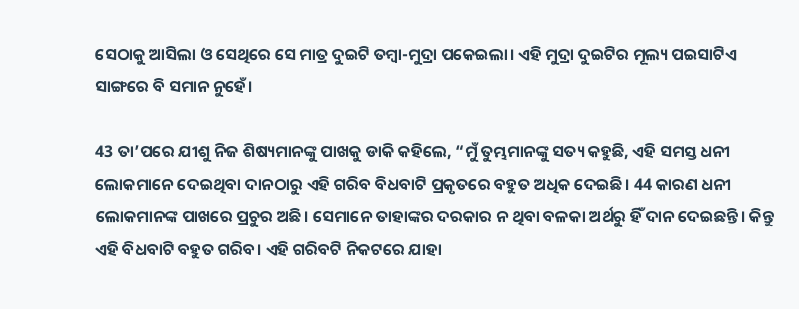ସେଠାକୁ ଆସିଲା ଓ ସେଥିରେ ସେ ମାତ୍ର ଦୁଇଟି ତମ୍ବା-ମୁଦ୍ରା ପକେଇଲା। ଏହି ମୁଦ୍ରା ଦୁଇଟିର ମୂଲ୍ୟ ପଇସାଟିଏ ସାଙ୍ଗରେ ବି ସମାନ ନୁହେଁ।

43 ତା’ପରେ ଯୀଶୁ ନିଜ ଶିଷ୍ୟମାନଙ୍କୁ ପାଖକୁ ଡାକି କହିଲେ, “ମୁଁ ତୁମ୍ଭମାନଙ୍କୁ ସତ୍ୟ କହୁଛି, ଏହି ସମସ୍ତ ଧନୀ ଲୋକମାନେ ଦେଇଥିବା ଦାନଠାରୁ ଏହି ଗରିବ ବିଧବାଟି ପ୍ରକୃତରେ ବହୁତ ଅଧିକ ଦେଇଛି। 44 କାରଣ ଧନୀ ଲୋକମାନଙ୍କ ପାଖରେ ପ୍ରଚୁର ଅଛି। ସେମାନେ ତାହାଙ୍କର ଦରକାର ନ ଥିବା ବଳକା ଅର୍ଥରୁ ହିଁ ଦାନ ଦେଇଛନ୍ତି। କିନ୍ତୁ ଏହି ବିଧବାଟି ବହୁତ ଗରିବ। ଏହି ଗରିବଟି ନିକଟରେ ଯାହା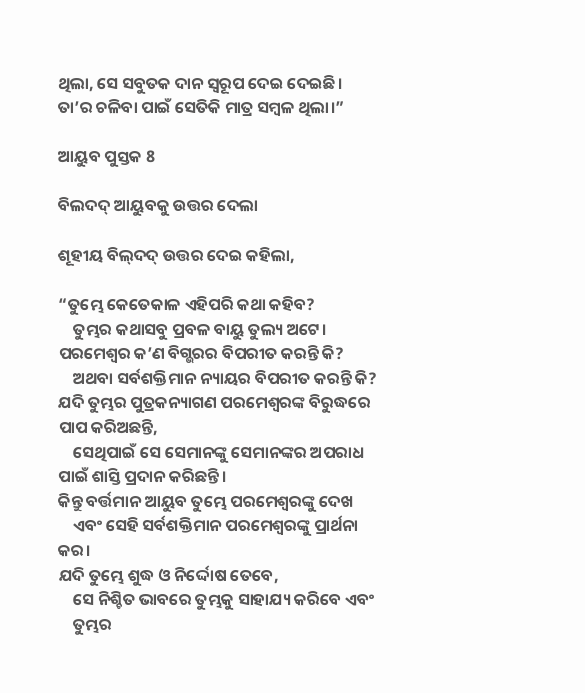ଥିଲା, ସେ ସବୁତକ ଦାନ ସ୍ୱରୂପ ଦେଇ ଦେଇଛି। ତା’ର ଚଳିବା ପାଇଁ ସେତିକି ମାତ୍ର ସମ୍ବଳ ଥିଲା।”

ଆୟୁବ ପୁସ୍ତକ 8

ବିଲଦଦ୍ ଆୟୁବକୁ ଉତ୍ତର ଦେଲା

ଶୂହୀୟ ବି‌‌ଲ୍‌‌ଦଦ୍ ଉତ୍ତର ଦେଇ କହିଲା,

“ତୁମ୍ଭେ କେତେକାଳ ଏହିପରି କଥା କହିବ?
    ତୁମ୍ଭର କଥାସବୁ ପ୍ରବଳ ବାୟୁ ତୁଲ୍ୟ ଅଟେ।
ପରମେଶ୍ୱର କ’ଣ ବିଗ୍ଭରର ବିପରୀତ କରନ୍ତି କି?
    ଅଥବା ସର୍ବଶକ୍ତିମାନ ନ୍ୟାୟର ବିପରୀତ କରନ୍ତି କି?
ଯଦି ତୁମ୍ଭର ପୁତ୍ରକନ୍ୟାଗଣ ପରମେଶ୍ୱରଙ୍କ ବିରୁଦ୍ଧରେ ପାପ କରିଅଛନ୍ତି,
    ସେଥିପାଇଁ ସେ ସେମାନଙ୍କୁ ସେମାନଙ୍କର ଅପରାଧ ପାଇଁ ଶାସ୍ତି ପ୍ରଦାନ କରିଛନ୍ତି।
କିନ୍ତୁ ବର୍ତ୍ତମାନ ଆୟୁବ ତୁମ୍ଭେ ପରମେଶ୍ୱରଙ୍କୁ ଦେଖ
    ଏବଂ ସେହି ସର୍ବଶକ୍ତିମାନ ପରମେଶ୍ୱରଙ୍କୁ ପ୍ରାର୍ଥନା କର।
ଯଦି ତୁମ୍ଭେ ଶୁଦ୍ଧ ଓ ନିର୍ଦ୍ଦୋଷ ତେବେ,
    ସେ ନିଶ୍ଚିତ ଭାବରେ ତୁମ୍ଭକୁ ସାହାଯ୍ୟ କରିବେ ଏବଂ
    ତୁମ୍ଭର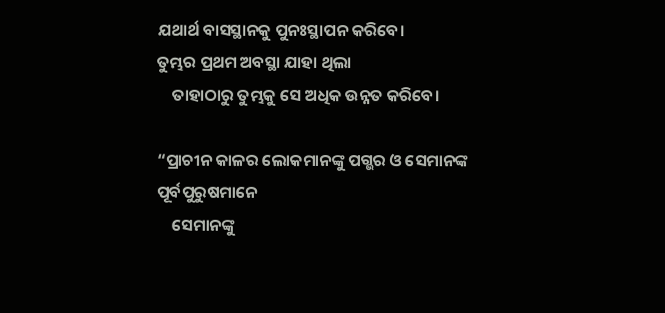ଯଥାର୍ଥ ବାସସ୍ଥାନକୁ ପୁନଃସ୍ଥାପନ କରିବେ।
ତୁମ୍ଭର ପ୍ରଥମ ଅବସ୍ଥା ଯାହା ଥିଲା
    ତାହାଠାରୁ ତୁମ୍ଭକୁ ସେ ଅଧିକ ଉନ୍ନତ କରିବେ।

“ପ୍ରାଚୀନ କାଳର ଲୋକମାନଙ୍କୁ ପଗ୍ଭର ଓ ସେମାନଙ୍କ ପୂର୍ବପୁରୁଷମାନେ
    ସେମାନଙ୍କୁ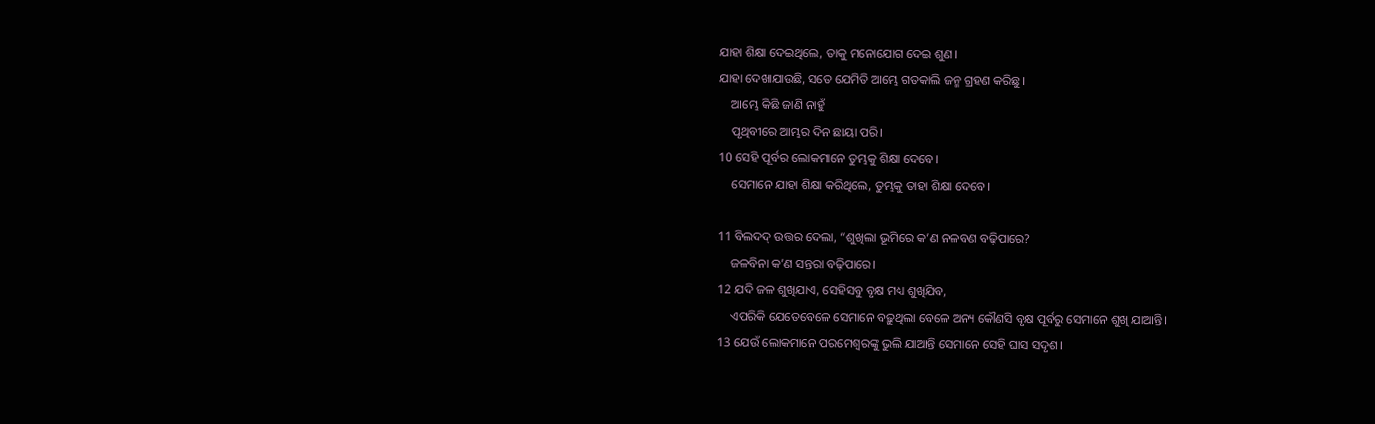ଯାହା ଶିକ୍ଷା ଦେଇଥିଲେ, ତାକୁ ମନୋଯୋଗ ଦେଇ ଶୁଣ।
ଯାହା ଦେଖାଯାଉଛି, ସତେ ଯେମିତି ଆମ୍ଭେ ଗତକାଲି ଜନ୍ମ ଗ୍ରହଣ କରିଛୁ।
    ଆମ୍ଭେ କିଛି ଜାଣି ନାହୁଁ
    ପୃଥିବୀରେ ଆମ୍ଭର ଦିନ ଛାୟା ପରି।
10 ସେହି ପୂର୍ବର ଲୋକମାନେ ତୁମ୍ଭକୁ ଶିକ୍ଷା ଦେବେ।
    ସେମାନେ ଯାହା ଶିକ୍ଷା କରିଥିଲେ, ତୁମ୍ଭକୁ ତାହା ଶିକ୍ଷା ଦେବେ।

11 ବିଲଦଦ୍ ଉତ୍ତର ଦେଲା, “ଶୁଖିଲା ଭୂମିରେ କ’ଣ ନଳବଣ ବଢ଼ିପାରେ?
    ଜଳବିନା କ’ଣ ସନ୍ତରା ବଢ଼ିପାରେ।
12 ଯଦି ଜଳ ଶୁଖିଯାଏ, ସେହିସବୁ ବୃକ୍ଷ ମଧ୍ୟ ଶୁଖିଯିବ,
    ଏପରିକି ଯେତେବେଳେ ସେମାନେ ବଢ଼ୁଥିଲା ବେଳେ ଅନ୍ୟ କୌଣସି ବୃକ୍ଷ ପୂର୍ବରୁ ସେମାନେ ଶୁଖି ଯାଆନ୍ତି।
13 ଯେଉଁ ଲୋକମାନେ ପରମେଶ୍ୱରଙ୍କୁ ଭୁଲି ଯାଆନ୍ତି ସେମାନେ ସେହି ଘାସ ସଦୃଶ।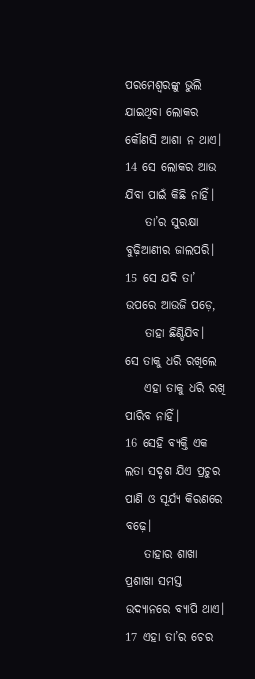ପରମେଶ୍ୱରଙ୍କୁ ଭୁଲି ଯାଇଥିବା ଲୋକର କୌଣସି ଆଶା ନ ଥାଏ।
14 ସେ ଲୋକର ଆଉ ଯିବା ପାଇଁ କିଛି ନାହିଁ।
    ତା’ର ସୁରକ୍ଷା ବୁଢ଼ିଆଣୀର ଜାଲପରି।
15 ସେ ଯଦି ତା’ ଉପରେ ଆଉଜି ପଡ଼େ,
    ତାହା ଛିଣ୍ଡିଯିବ।
ସେ ତାକୁ ଧରି ରଖିଲେ
    ଏହା ତାକୁ ଧରି ରଖି ପାରିବ ନାହିଁ।
16 ସେହି ବ୍ୟକ୍ତି ଏକ ଲତା ସଦୃଶ ଯିଏ ପ୍ରଚୁର ପାଣି ଓ ସୂର୍ଯ୍ୟ କିରଣରେ ବଢ଼େ।
    ତାହାର ଶାଖା ପ୍ରଶାଖା ସମସ୍ତ ଉଦ୍ୟାନରେ ବ୍ୟାପି ଥାଏ।
17 ଏହା ତା’ର ଚେର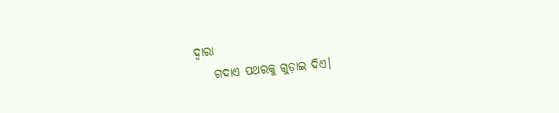ଦ୍ୱାରା
    ଗଦାଏ ପଥରକୁ ଗୁଡ଼ାଇ ଦିଏ।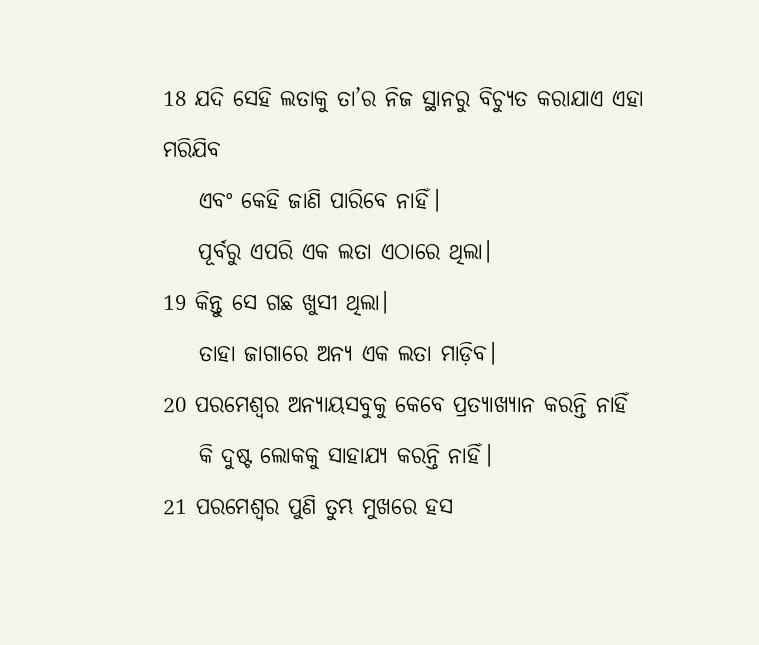18 ଯଦି ସେହି ଲତାକୁ ତା’ର ନିଜ ସ୍ଥାନରୁ ବିଚ୍ୟୁତ କରାଯାଏ ଏହା ମରିଯିବ
    ଏବଂ କେହି ଜାଣି ପାରିବେ ନାହିଁ।
    ପୂର୍ବରୁ ଏପରି ଏକ ଲତା ଏଠାରେ ଥିଲା।
19 କିନ୍ତୁ ସେ ଗଛ ଖୁସୀ ଥିଲା।
    ତାହା ଜାଗାରେ ଅନ୍ୟ ଏକ ଲତା ମାଡ଼ିବ।
20 ପରମେଶ୍ୱର ଅନ୍ୟାୟସବୁକୁ କେବେ ପ୍ରତ୍ୟାଖ୍ୟାନ କରନ୍ତି ନାହିଁ
    କି ଦୁଷ୍ଟ ଲୋକକୁ ସାହାଯ୍ୟ କରନ୍ତି ନାହିଁ।
21 ପରମେଶ୍ୱର ପୁଣି ତୁମ୍ଭ ମୁଖରେ ହସ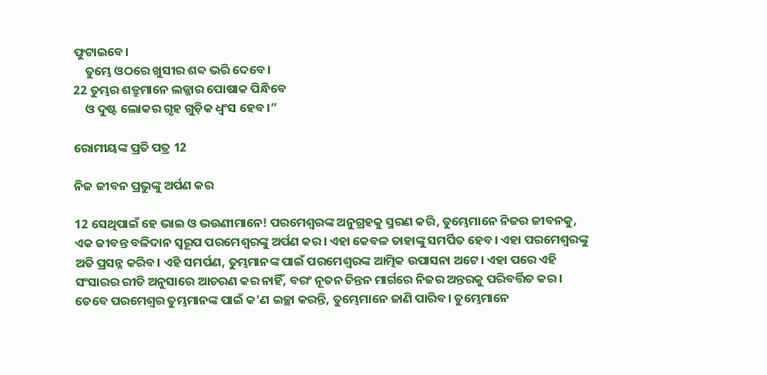ଫୁଟାଇବେ।
    ତୁମ୍ଭେ ଓଠରେ ଖୁସୀର ଶବ୍ଦ ଭରି ଦେବେ।
22 ତୁମ୍ଭର ଶତ୍ରୁମାନେ ଲଜ୍ଜାର ପୋଷାକ ପିନ୍ଧିବେ
    ଓ ଦୁଷ୍ଟ ଲୋକର ଗୃହ ଗୁଡ଼ିକ ଧ୍ୱଂସ ହେବ।”

ରୋମୀୟଙ୍କ ପ୍ରତି ପତ୍ର 12

ନିଜ ଜୀବନ ପ୍ରଭୁଙ୍କୁ ଅର୍ପଣ କର

12 ସେଥିପାଇଁ ହେ ଭାଇ ଓ ଭଉଣୀମାନେ! ପରମେଶ୍ୱରଙ୍କ ଅନୁଗ୍ରହକୁ ସ୍ମରଣ କରି, ତୁମ୍ଭେମାନେ ନିଜର ଜୀବନକୁ, ଏକ ଜୀବନ୍ତ ବଳିଦାନ ସ୍ୱରୂପ ପରମେଶ୍ୱରଙ୍କୁ ଅର୍ପଣ କର। ଏହା କେବଳ ତାହାଙ୍କୁ ସମର୍ପିତ ହେବ। ଏହା ପରମେଶ୍ୱରଙ୍କୁ ଅତି ପ୍ରସନ୍ନ କରିବ। ଏହି ସମର୍ପଣ, ତୁମ୍ଭମାନଙ୍କ ପାଇଁ ପରମେଶ୍ୱରଙ୍କ ଆତ୍ମିକ ଉପାସନା ଅଟେ। ଏହା ପରେ ଏହି ସଂସାରର ରୀତି ଅନୁସାରେ ଆଚରଣ କର ନାହିଁ, ବରଂ ନୂତନ ଚିନ୍ତନ ମାର୍ଗରେ ନିଜର ଅନ୍ତରକୁ ପରିବର୍ତ୍ତିତ କର। ତେବେ ପରମେଶ୍ୱର ତୁମ୍ଭମାନଙ୍କ ପାଇଁ କ’ଣ ଇଚ୍ଛା କରନ୍ତି, ତୁମ୍ଭେମାନେ ଜାଣି ପାରିବ। ତୁମ୍ଭେମାନେ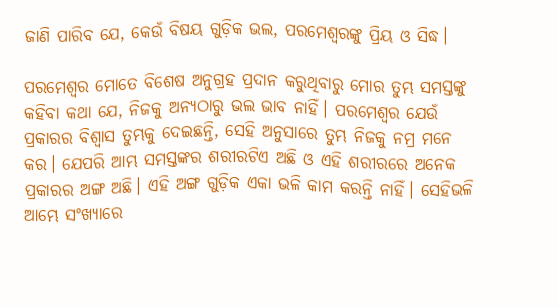ଜାଣି ପାରିବ ଯେ, କେଉଁ ବିଷୟ ଗୁଡ଼ିକ ଭଲ, ପରମେଶ୍ୱରଙ୍କୁ ପ୍ରିୟ ଓ ସିଦ୍ଧ।

ପରମେଶ୍ୱର ମୋତେ ବିଶେଷ ଅନୁଗ୍ରହ ପ୍ରଦାନ କରୁଥିବାରୁ ମୋର ତୁମ୍ଭ ସମସ୍ତଙ୍କୁ କହିବା କଥା ଯେ, ନିଜକୁ ଅନ୍ୟଠାରୁ ଭଲ ଭାବ ନାହିଁ। ପରମେଶ୍ୱର ଯେଉଁ ପ୍ରକାରର ବିଶ୍ୱାସ ତୁମ୍ଭକୁ ଦେଇଛନ୍ତି, ସେହି ଅନୁସାରେ ତୁମ୍ଭ ନିଜକୁ ନମ୍ର ମନେ କର। ଯେପରି ଆମ୍ଭ ସମସ୍ତଙ୍କର ଶରୀରଟିଏ ଅଛି ଓ ଏହି ଶରୀରରେ ଅନେକ ପ୍ରକାରର ଅଙ୍ଗ ଅଛି। ଏହି ଅଙ୍ଗ ଗୁଡ଼ିକ ଏକା ଭଳି କାମ କରନ୍ତି ନାହିଁ। ସେହିଭଳି ଆମ୍ଭେ ସଂଖ୍ୟାରେ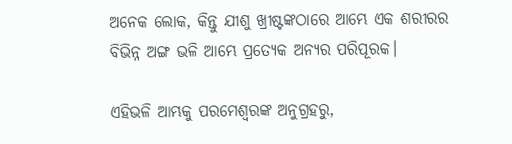ଅନେକ ଲୋକ, କିନ୍ତୁ ଯୀଶୁ ଖ୍ରୀଷ୍ଟଙ୍କଠାରେ ଆମ୍ଭେ ଏକ ଶରୀରର ବିଭିନ୍ନ ଅଙ୍ଗ ଭଳି ଆମ୍ଭେ ପ୍ରତ୍ୟେକ ଅନ୍ୟର ପରିପୂରକ।

ଏହିଭଳି ଆମ୍ଭକୁ ପରମେଶ୍ୱରଙ୍କ ଅନୁଗ୍ରହରୁ,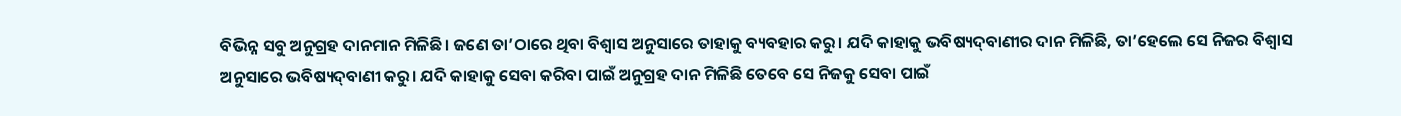ବିଭିନ୍ନ ସବୁ ଅନୁଗ୍ରହ ଦାନମାନ ମିଳିଛି। ଜଣେ ତା’ଠାରେ ଥିବା ବିଶ୍ୱାସ ଅନୁସାରେ ତାହାକୁ ବ୍ୟବହାର କରୁ। ଯଦି କାହାକୁ ଭବିଷ୍ୟ‌ଦ୍‌ବାଣୀର ଦାନ ମିଳିଛି, ତା’ହେଲେ ସେ ନିଜର ବିଶ୍ୱାସ ଅନୁସାରେ ଭବିଷ୍ୟ‌ଦ୍‌ବାଣୀ କରୁ। ଯଦି କାହାକୁ ସେବା କରିବା ପାଇଁ ଅନୁଗ୍ରହ ଦାନ ମିଳିଛି ତେବେ ସେ ନିଜକୁ ସେବା ପାଇଁ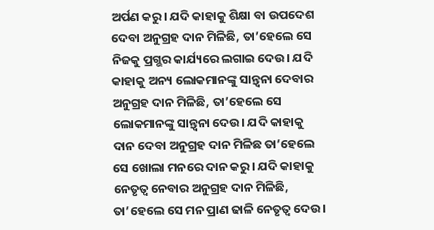ଅର୍ପଣ କରୁ। ଯଦି କାହାକୁ ଶିକ୍ଷା ବା ଉପଦେଶ ଦେବା ଅନୁଗ୍ରହ ଦାନ ମିଳିଛି, ତା’ହେଲେ ସେ ନିଜକୁ ପ୍ରଗ୍ଭର କାର୍ଯ୍ୟରେ ଲଗାଇ ଦେଉ। ଯଦି କାହାକୁ ଅନ୍ୟ ଲୋକମାନଙ୍କୁ ସାନ୍ତ୍ୱନା ଦେବାର ଅନୁଗ୍ରହ ଦାନ ମିଳିଛି, ତା’ହେଲେ ସେ ଲୋକମାନଙ୍କୁ ସାନ୍ତ୍ୱନା ଦେଉ। ଯଦି କାହାକୁ ଦାନ ଦେବା ଅନୁଗ୍ରହ ଦାନ ମିଳିଛ ତା’ହେଲେ ସେ ଖୋଲା ମନରେ ଦାନ କରୁ। ଯଦି କାହାକୁ ନେତୃତ୍ୱ ନେବାର ଅନୁଗ୍ରହ ଦାନ ମିଳିଛି, ତା’ହେଲେ ସେ ମନ ପ୍ରାଣ ଢାଳି ନେତୃତ୍ୱ ଦେଉ।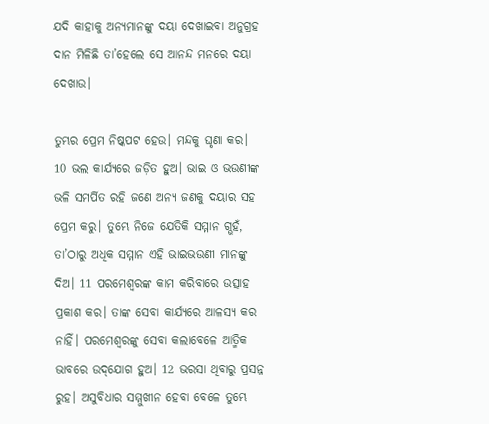ଯଦି କାହାକୁ ଅନ୍ୟମାନଙ୍କୁ ଦୟା ଦେଖାଇବା ଅନୁଗ୍ରହ ଦାନ ମିଳିଛି ତା’ହେଲେ ସେ ଆନନ୍ଦ ମନରେ ଦୟା ଦେଖାଉ।

ତୁମ୍ଭର ପ୍ରେମ ନିଷ୍କପଟ ହେଉ। ମନ୍ଦକୁ ଘୃଣା କର। 10 ଭଲ କାର୍ଯ୍ୟରେ ଜଡ଼ିତ ହୁଅ। ଭାଇ ଓ ଭଉଣୀଙ୍କ ଭଳି ସମର୍ପିତ ରହି ଜଣେ ଅନ୍ୟ ଜଣକୁ ଦୟାର ସହ ପ୍ରେମ କରୁ। ତୁମ୍ଭେ ନିଜେ ଯେତିକି ସମ୍ମାନ ଗ୍ଭହଁ, ତା’ଠାରୁ ଅଧିକ ସମ୍ମାନ ଏହି ଭାଇଭଉଣୀ ମାନଙ୍କୁ ଦିଅ। 11 ପରମେଶ୍ୱରଙ୍କ କାମ କରିବାରେ ଉତ୍ସାହ ପ୍ରକାଶ କର। ତାଙ୍କ ସେବା କାର୍ଯ୍ୟରେ ଆଳସ୍ୟ କର ନାହିଁ। ପରମେଶ୍ୱରଙ୍କୁ ସେବା କଲାବେଳେ ଆତ୍ମିକ ଭାବରେ ଉଦ୍‌‌ଯୋଗ ହୁଅ। 12 ଭରସା ଥିବାରୁ ପ୍ରସନ୍ନ ରୁହ। ଅସୁବିଧାର ସମ୍ମୁଖୀନ ହେବା ବେଳେ ତୁମ୍ଭେ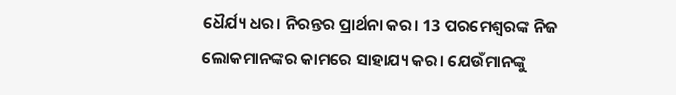ଧୈର୍ଯ୍ୟ ଧର। ନିରନ୍ତର ପ୍ରାର୍ଥନା କର। 13 ପରମେଶ୍ୱରଙ୍କ ନିଜ ଲୋକମାନଙ୍କର କାମରେ ସାହାଯ୍ୟ କର। ଯେଉଁମାନଙ୍କୁ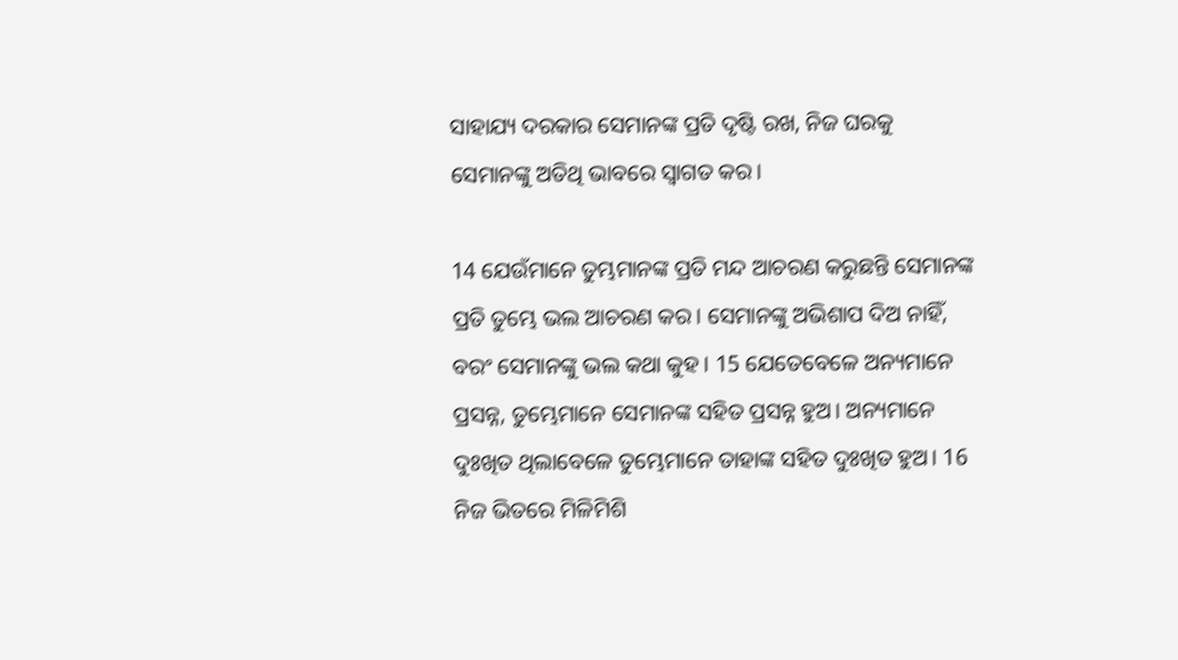ସାହାଯ୍ୟ ଦରକାର ସେମାନଙ୍କ ପ୍ରତି ଦୃଷ୍ଟି ରଖ, ନିଜ ଘରକୁ ସେମାନଙ୍କୁ ଅତିଥି ଭାବରେ ସ୍ୱାଗତ କର।

14 ଯେଉଁମାନେ ତୁମ୍ଭମାନଙ୍କ ପ୍ରତି ମନ୍ଦ ଆଚରଣ କରୁଛନ୍ତି ସେମାନଙ୍କ ପ୍ରତି ତୁମ୍ଭେ ଭଲ ଆଚରଣ କର। ସେମାନଙ୍କୁ ଅଭିଶାପ ଦିଅ ନାହିଁ, ବରଂ ସେମାନଙ୍କୁ ଭଲ କଥା କୁହ। 15 ଯେତେବେଳେ ଅନ୍ୟମାନେ ପ୍ରସନ୍ନ, ତୁମ୍ଭେମାନେ ସେମାନଙ୍କ ସହିତ ପ୍ରସନ୍ନ ହୁଅ। ଅନ୍ୟମାନେ ଦୁଃଖିତ ଥିଲାବେଳେ ତୁମ୍ଭେମାନେ ତାହାଙ୍କ ସହିତ ଦୁଃଖିତ ହୁଅ। 16 ନିଜ ଭିତରେ ମିଳିମିଶି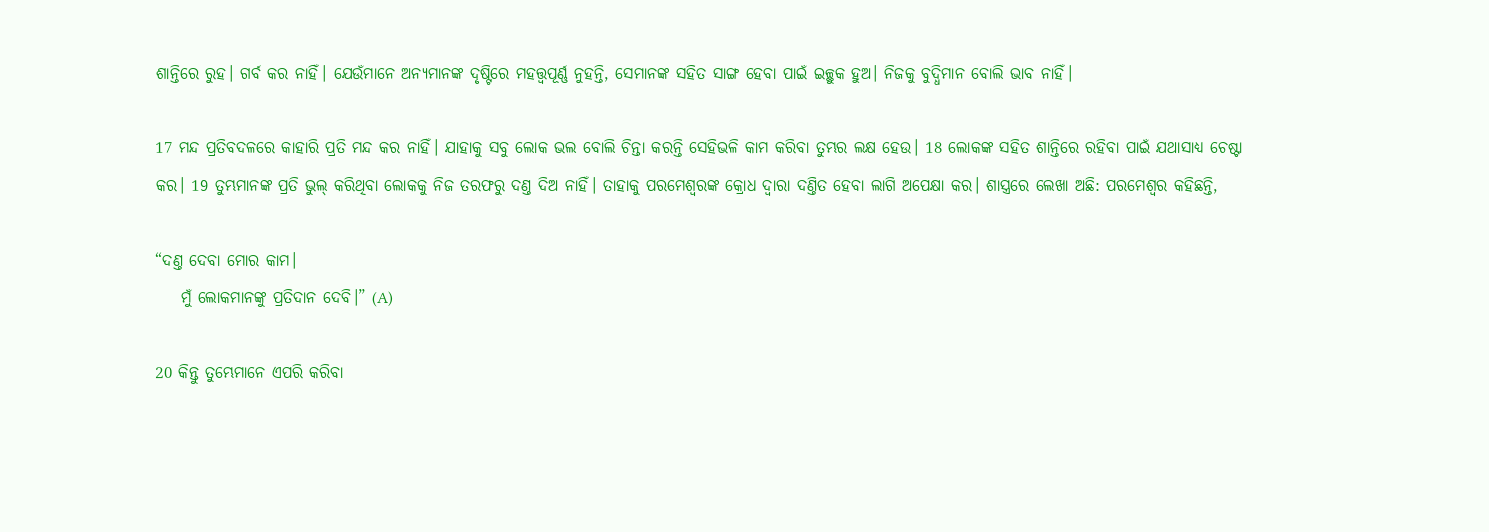ଶାନ୍ତିରେ ରୁହ। ଗର୍ବ କର ନାହିଁ। ଯେଉଁମାନେ ଅନ୍ୟମାନଙ୍କ ଦୃଷ୍ଟିରେ ମହତ୍ତ୍ୱପୂର୍ଣ୍ଣ ନୁହନ୍ତି, ସେମାନଙ୍କ ସହିତ ସାଙ୍ଗ ହେବା ପାଇଁ ଇଚ୍ଛୁକ ହୁଅ। ନିଜକୁ ବୁଦ୍ଧିମାନ ବୋଲି ଭାବ ନାହିଁ।

17 ମନ୍ଦ ପ୍ରତିବଦଳରେ କାହାରି ପ୍ରତି ମନ୍ଦ କର ନାହିଁ। ଯାହାକୁ ସବୁ ଲୋକ ଭଲ ବୋଲି ଚିନ୍ତା କରନ୍ତି ସେହିଭଳି କାମ କରିବା ତୁମ୍ଭର ଲକ୍ଷ ହେଉ। 18 ଲୋକଙ୍କ ସହିତ ଶାନ୍ତିରେ ରହିବା ପାଇଁ ଯଥାସାଧ୍ୟ ଚେଷ୍ଟା କର। 19 ତୁମ୍ଭମାନଙ୍କ ପ୍ରତି ଭୁଲ୍ କରିଥିବା ଲୋକକୁ ନିଜ ତରଫରୁ ଦଣ୍ତ ଦିଅ ନାହିଁ। ତାହାକୁ ପରମେଶ୍ୱରଙ୍କ କ୍ରୋଧ ଦ୍ୱାରା ଦଣ୍ତିତ ହେବା ଲାଗି ଅପେକ୍ଷା କର। ଶାସ୍ତ୍ରରେ ଲେଖା ଅଛି: ପରମେଶ୍ୱର କହିଛନ୍ତି,

“ଦଣ୍ତ ଦେବା ମୋର କାମ।
    ମୁଁ ଲୋକମାନଙ୍କୁ ପ୍ରତିଦାନ ଦେବି।” (A)

20 କିନ୍ତୁ ତୁମ୍ଭେମାନେ ଏପରି କରିବା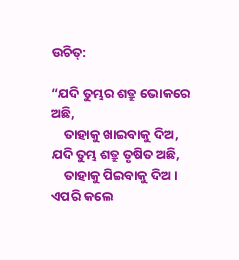ଉଚିତ୍:

“ଯଦି ତୁମ୍ଭର ଶତ୍ରୁ ଭୋକରେ ଅଛି,
    ତାହାକୁ ଖାଇବାକୁ ଦିଅ,
ଯଦି ତୁମ୍ଭ ଶତ୍ରୁ ତୃଷିତ ଅଛି,
    ତାହାକୁ ପିଇବାକୁ ଦିଅ।
ଏପରି କଲେ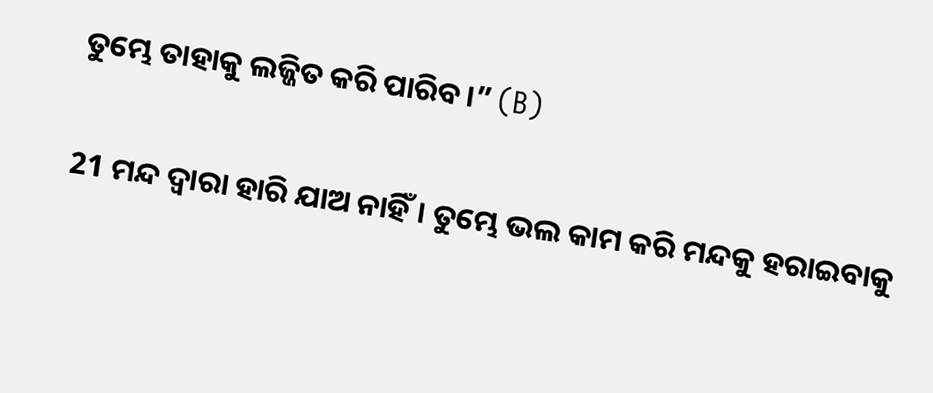ତୁମ୍ଭେ ତାହାକୁ ଲଜ୍ଜିତ କରି ପାରିବ।” (B)

21 ମନ୍ଦ ଦ୍ୱାରା ହାରି ଯାଅ ନାହିଁ। ତୁମ୍ଭେ ଭଲ କାମ କରି ମନ୍ଦକୁ ହରାଇବାକୁ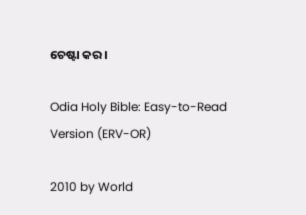ଚେଷ୍ଟା କର।

Odia Holy Bible: Easy-to-Read Version (ERV-OR)

2010 by World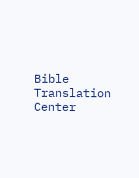Bible Translation Center